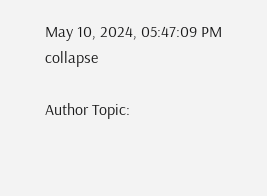May 10, 2024, 05:47:09 PM
collapse

Author Topic: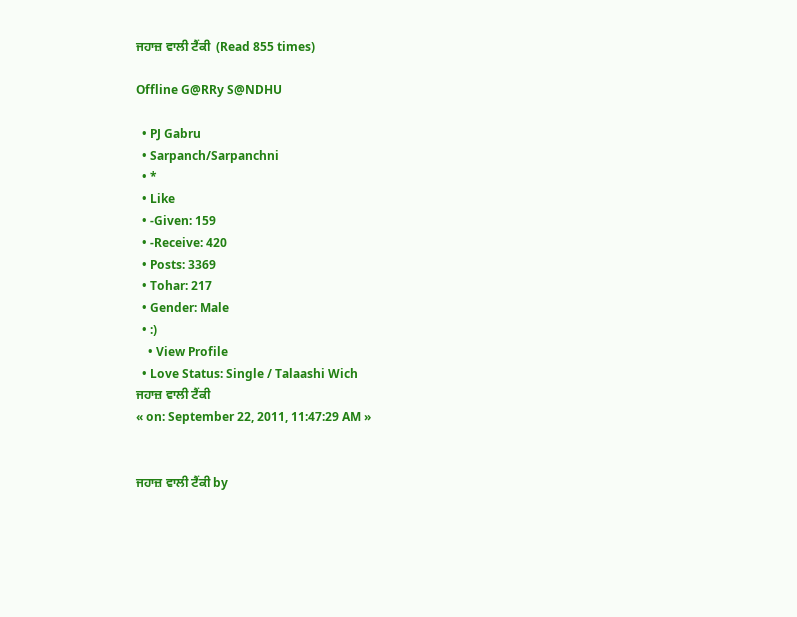ਜਹਾਜ਼ ਵਾਲੀ ਟੈਂਕੀ  (Read 855 times)

Offline G@RRy S@NDHU

  • PJ Gabru
  • Sarpanch/Sarpanchni
  • *
  • Like
  • -Given: 159
  • -Receive: 420
  • Posts: 3369
  • Tohar: 217
  • Gender: Male
  • :)
    • View Profile
  • Love Status: Single / Talaashi Wich
ਜਹਾਜ਼ ਵਾਲੀ ਟੈਂਕੀ
« on: September 22, 2011, 11:47:29 AM »


ਜਹਾਜ਼ ਵਾਲੀ ਟੈਂਕੀ by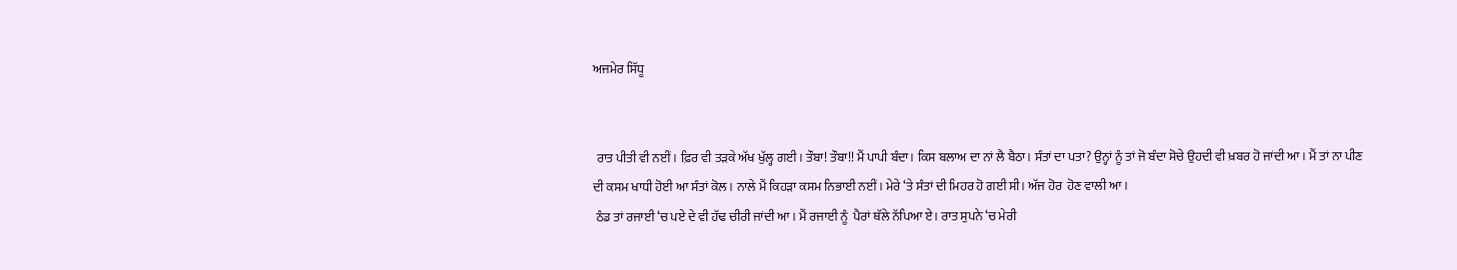ਅਜਮੇਰ ਸਿੱਧੂ


 ਰਾਤ ਪੀਤੀ ਵੀ ਨਈਂ। ਫ਼ਿਰ ਵੀ ਤੜਕੇ ਅੱਖ ਖੁੱਲ੍ਹ ਗਈ। ਤੌਬਾ! ਤੌਬਾ!! ਮੈਂ ਪਾਪੀ ਬੰਦਾ। ਕਿਸ ਬਲਾਅ ਦਾ ਨਾਂ ਲੈ ਬੈਠਾ। ਸੰਤਾਂ ਦਾ ਪਤਾ? ਉਨ੍ਹਾਂ ਨੂੰ ਤਾਂ ਜੋ ਬੰਦਾ ਸੋਚੇ ਉਹਦੀ ਵੀ ਖ਼ਬਰ ਹੋ ਜਾਂਦੀ ਆ। ਮੈਂ ਤਾਂ ਨਾ ਪੀਣ ਦੀ ਕਸਮ ਖਾਧੀ ਹੋਈ ਆ ਸੰਤਾਂ ਕੋਲ । ਨਾਲੇ ਮੈਂ ਕਿਹੜਾ ਕਸਮ ਨਿਭਾਈ ਨਈਂ। ਮੇਰੇ ‘ਤੇ ਸੰਤਾਂ ਦੀ ਮਿਹਰ ਹੋ ਗਈ ਸੀ। ਅੱਜ ਹੋਰ  ਹੋਣ ਵਾਲੀ ਆ।
 ਠੰਡ ਤਾਂ ਰਜਾਈ ‘ਚ ਪਏ ਦੇ ਵੀ ਹੱਢ ਚੀਰੀ ਜਾਂਦੀ ਆ। ਮੈਂ ਰਜਾਈ ਨੂੰ  ਪੈਰਾਂ ਥੱਲੇ ਨੱਪਿਆ ਏ। ਰਾਤ ਸੁਪਨੇ ‘ਚ ਮੇਰੀ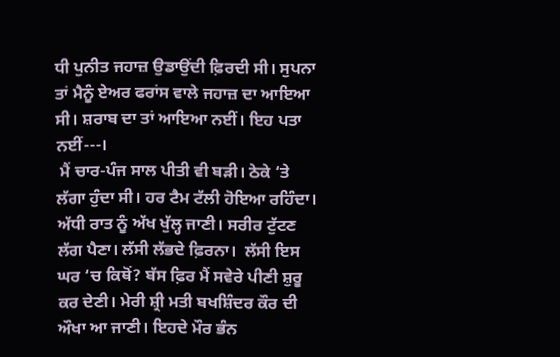ਧੀ ਪੁਨੀਤ ਜਹਾਜ਼ ਉਡਾਉਂਦੀ ਫ਼ਿਰਦੀ ਸੀ। ਸੁਪਨਾ ਤਾਂ ਮੈਨੂੰ ਏਅਰ ਫਰਾਂਸ ਵਾਲੇ ਜਹਾਜ਼ ਦਾ ਆਇਆ ਸੀ। ਸ਼ਰਾਬ ਦਾ ਤਾਂ ਆਇਆ ਨਈਂ। ਇਹ ਪਤਾ ਨਈਂ---।
 ਮੈਂ ਚਾਰ-ਪੰਜ ਸਾਲ ਪੀਤੀ ਵੀ ਬੜੀ। ਠੇਕੇ ‘ਤੇ ਲੱਗਾ ਹੁੰਦਾ ਸੀ। ਹਰ ਟੈਮ ਟੱਲੀ ਹੋਇਆ ਰਹਿੰਦਾ। ਅੱਧੀ ਰਾਤ ਨੂੰ ਅੱਖ ਖੁੱਲ੍ਹ ਜਾਣੀ। ਸਰੀਰ ਟੁੱਟਣ ਲੱਗ ਪੈਣਾ। ਲੱਸੀ ਲੱਭਦੇ ਫ਼ਿਰਨਾ।  ਲੱਸੀ ਇਸ ਘਰ ‘ਚ ਕਿਥੋਂ? ਬੱਸ ਫ਼ਿਰ ਮੈਂ ਸਵੇਰੇ ਪੀਣੀ ਸ਼ੁਰੂ ਕਰ ਦੇਣੀ। ਮੇਰੀ ਸ਼੍ਰੀ ਮਤੀ ਬਖਸ਼ਿੰਦਰ ਕੌਰ ਦੀ ਔਖਾ ਆ ਜਾਣੀ। ਇਹਦੇ ਮੌਰ ਭੰਨ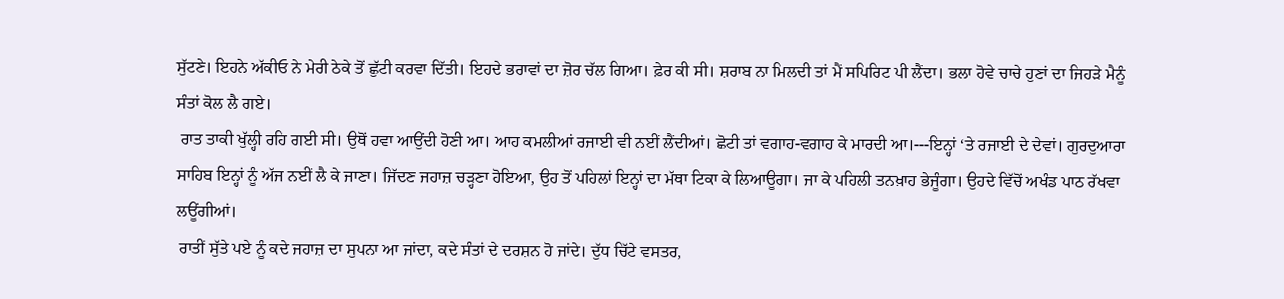ਸੁੱਟਣੇ। ਇਹਨੇ ਅੱਕੀਓ ਨੇ ਮੇਰੀ ਠੇਕੇ ਤੋਂ ਛੁੱਟੀ ਕਰਵਾ ਦਿੱਤੀ। ਇਹਦੇ ਭਰਾਵਾਂ ਦਾ ਜ਼ੋਰ ਚੱਲ ਗਿਆ। ਫ਼ੇਰ ਕੀ ਸੀ। ਸ਼ਰਾਬ ਨਾ ਮਿਲਦੀ ਤਾਂ ਮੈਂ ਸਪਿਰਿਟ ਪੀ ਲੈਂਦਾ। ਭਲਾ ਹੋਵੇ ਚਾਚੇ ਹੁਣਾਂ ਦਾ ਜਿਹੜੇ ਮੈਨੂੰ ਸੰਤਾਂ ਕੋਲ ਲੈ ਗਏ।
 ਰਾਤ ਤਾਕੀ ਖੁੱਲ੍ਹੀ ਰਹਿ ਗਈ ਸੀ। ਉਥੋਂ ਹਵਾ ਆਉਂਦੀ ਹੋਣੀ ਆ। ਆਹ ਕਮਲੀਆਂ ਰਜਾਈ ਵੀ ਨਈਂ ਲੈਂਦੀਆਂ। ਛੋਟੀ ਤਾਂ ਵਗਾਹ-ਵਗਾਹ ਕੇ ਮਾਰਦੀ ਆ।---ਇਨ੍ਹਾਂ ‘ਤੇ ਰਜਾਈ ਦੇ ਦੇਵਾਂ। ਗੁਰਦੁਆਰਾ ਸਾਹਿਬ ਇਨ੍ਹਾਂ ਨੂੰ ਅੱਜ ਨਈਂ ਲੈ ਕੇ ਜਾਣਾ। ਜਿੱਦਣ ਜਹਾਜ਼ ਚੜ੍ਹਣਾ ਹੋਇਆ, ਉਹ ਤੋਂ ਪਹਿਲਾਂ ਇਨ੍ਹਾਂ ਦਾ ਮੱਥਾ ਟਿਕਾ ਕੇ ਲਿਆਊਗਾ। ਜਾ ਕੇ ਪਹਿਲੀ ਤਨਖ਼ਾਹ ਭੇਜੂੰਗਾ। ਉਹਦੇ ਵਿੱਚੋਂ ਅਖੰਡ ਪਾਠ ਰੱਖਵਾ ਲਊਂਗੀਆਂ।
 ਰਾਤੀਂ ਸੁੱਤੇ ਪਏ ਨੂੰ ਕਦੇ ਜਹਾਜ਼ ਦਾ ਸੁਪਨਾ ਆ ਜਾਂਦਾ, ਕਦੇ ਸੰਤਾਂ ਦੇ ਦਰਸ਼ਨ ਹੋ ਜਾਂਦੇ। ਦੁੱਧ ਚਿੱਟੇ ਵਸਤਰ,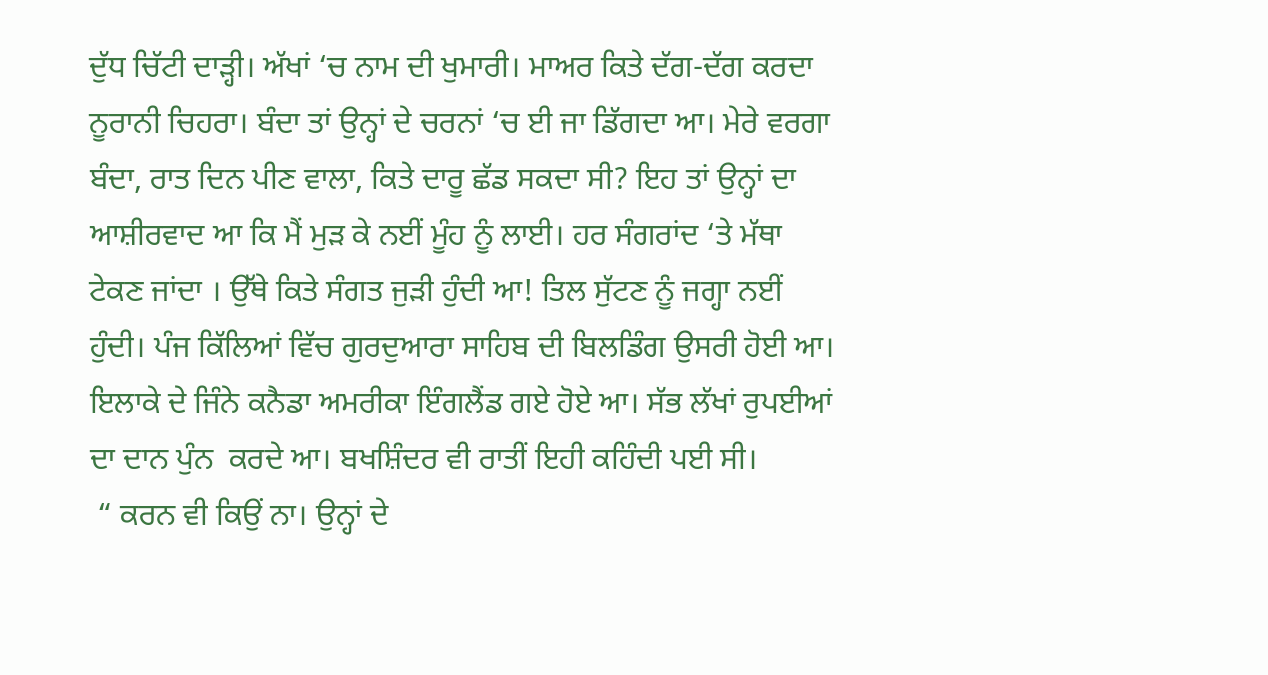ਦੁੱਧ ਚਿੱਟੀ ਦਾੜ੍ਹੀ। ਅੱਖਾਂ ‘ਚ ਨਾਮ ਦੀ ਖੁਮਾਰੀ। ਮਾਅਰ ਕਿਤੇ ਦੱਗ-ਦੱਗ ਕਰਦਾ ਨੂਰਾਨੀ ਚਿਹਰਾ। ਬੰਦਾ ਤਾਂ ਉਨ੍ਹਾਂ ਦੇ ਚਰਨਾਂ ‘ਚ ਈ ਜਾ ਡਿੱਗਦਾ ਆ। ਮੇਰੇ ਵਰਗਾ ਬੰਦਾ, ਰਾਤ ਦਿਨ ਪੀਣ ਵਾਲਾ, ਕਿਤੇ ਦਾਰੂ ਛੱਡ ਸਕਦਾ ਸੀ? ਇਹ ਤਾਂ ਉਨ੍ਹਾਂ ਦਾ ਆਸ਼ੀਰਵਾਦ ਆ ਕਿ ਮੈਂ ਮੁੜ ਕੇ ਨਈਂ ਮੂੰਹ ਨੂੰ ਲਾਈ। ਹਰ ਸੰਗਰਾਂਦ ‘ਤੇ ਮੱਥਾ ਟੇਕਣ ਜਾਂਦਾ । ਉੱਥੇ ਕਿਤੇ ਸੰਗਤ ਜੁੜੀ ਹੁੰਦੀ ਆ! ਤਿਲ ਸੁੱਟਣ ਨੂੰ ਜਗ੍ਹਾ ਨਈਂ ਹੁੰਦੀ। ਪੰਜ ਕਿੱਲਿਆਂ ਵਿੱਚ ਗੁਰਦੁਆਰਾ ਸਾਹਿਬ ਦੀ ਬਿਲਡਿੰਗ ਉਸਰੀ ਹੋਈ ਆ। ਇਲਾਕੇ ਦੇ ਜਿੰਨੇ ਕਨੈਡਾ ਅਮਰੀਕਾ ਇੰਗਲੈਂਡ ਗਏ ਹੋਏ ਆ। ਸੱਭ ਲੱਖਾਂ ਰੁਪਈਆਂ ਦਾ ਦਾਨ ਪੁੰਨ  ਕਰਦੇ ਆ। ਬਖਸ਼ਿੰਦਰ ਵੀ ਰਾਤੀਂ ਇਹੀ ਕਹਿੰਦੀ ਪਈ ਸੀ।
 “ ਕਰਨ ਵੀ ਕਿਉਂ ਨਾ। ਉਨ੍ਹਾਂ ਦੇ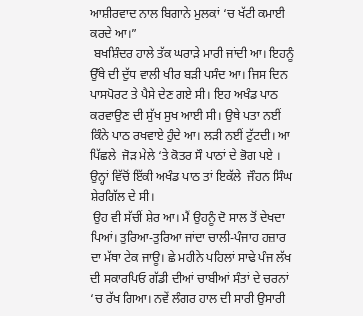ਆਸ਼ੀਰਵਾਦ ਨਾਲ ਬਿਗਾਨੇ ਮੁਲਕਾਂ ‘ਚ ਖੱਟੀ ਕਮਾਈ ਕਰਦੇ ਆ।”
 ਬਖਸ਼ਿੰਦਰ ਹਾਲੇ ਤੱਕ ਘਰਾੜੇ ਮਾਰੀ ਜਾਂਦੀ ਆ। ਇਹਨੂੰ ਉੱਥੇ ਦੀ ਦੁੱਧ ਵਾਲੀ ਖੀਰ ਬੜੀ ਪਸੰਦ ਆ। ਜਿਸ ਦਿਨ ਪਾਸਪੋਰਟ ਤੇ ਪੈਸੇ ਦੇਣ ਗਏ ਸੀ। ਇਹ ਅਖੰਡ ਪਾਠ ਕਰਵਾਉਣ ਦੀ ਸੁੱਖ ਸੁਖ ਆਈ ਸੀ। ਉਥੇ ਪਤਾ ਨਈਂ  ਕਿੰਨੇ ਪਾਠ ਰਖਵਾਏ ਹੁੰਦੇ ਆ। ਲੜੀ ਨਈਂ ਟੁੱਟਦੀ। ਆ ਪਿੱਛਲੇ  ਜੋੜ ਮੇਲੇ ‘ਤੇ ਕੋਤਰ ਸੌ ਪਾਠਾਂ ਦੇ ਭੋਗ ਪਏ । ਉਨ੍ਹਾਂ ਵਿੱਚੋਂ ਇੱਕੀ ਅਖੰਡ ਪਾਠ ਤਾਂ ਇਕੱਲੇ  ਜੌਹਨ ਸਿੰਘ ਸ਼ੇਰਗਿੱਲ ਦੇ ਸੀ।
 ਉਹ ਵੀ ਸੱਚੀਂ ਸ਼ੇਰ ਆ। ਮੈਂ ਉਹਨੂੰ ਦੋ ਸਾਲ ਤੋਂ ਦੇਖਦਾ ਪਿਆਂ। ਤੁਰਿਆ-ਤੁਰਿਆ ਜਾਂਦਾ ਚਾਲੀ-ਪੰਜਾਹ ਹਜ਼ਾਰ ਦਾ ਮੱਥਾ ਟੇਕ ਜਾਊ। ਛੇ ਮਹੀਨੇ ਪਹਿਲਾਂ ਸਾਢੇ ਪੰਜ ਲੱਖ ਦੀ ਸਕਾਰਪਿਓ ਗੱਡੀ ਦੀਆਂ ਚਾਬੀਆਂ ਸੰਤਾਂ ਦੇ ਚਰਨਾਂ ‘ਚ ਰੱਖ ਗਿਆ। ਨਵੇਂ ਲੰਗਰ ਹਾਲ ਦੀ ਸਾਰੀ ਉਸਾਰੀ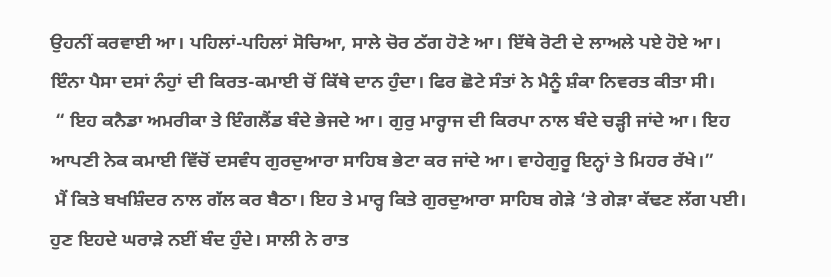ਉਹਨੀਂ ਕਰਵਾਈ ਆ। ਪਹਿਲਾਂ-ਪਹਿਲਾਂ ਸੋਚਿਆ, ਸਾਲੇ ਚੋਰ ਠੱਗ ਹੋਣੇ ਆ। ਇੱਥੇ ਰੋਟੀ ਦੇ ਲਾਅਲੇ ਪਏ ਹੋਏ ਆ। ਇੰਨਾ ਪੈਸਾ ਦਸਾਂ ਨੰਹੁਾਂ ਦੀ ਕਿਰਤ-ਕਮਾਈ ਚੋਂ ਕਿੱਥੇ ਦਾਨ ਹੁੰਦਾ। ਫਿਰ ਛੋਟੇ ਸੰਤਾਂ ਨੇ ਮੈਨੂੰ ਸ਼ੰਕਾ ਨਿਵਰਤ ਕੀਤਾ ਸੀ।
 “ ਇਹ ਕਨੈਡਾ ਅਮਰੀਕਾ ਤੇ ਇੰਗਲੈਂਡ ਬੰਦੇ ਭੇਜਦੇ ਆ। ਗੁਰੁ ਮਾਰ੍ਹਾਜ ਦੀ ਕਿਰਪਾ ਨਾਲ ਬੰਦੇ ਚੜ੍ਹੀ ਜਾਂਦੇ ਆ। ਇਹ ਆਪਣੀ ਨੇਕ ਕਮਾਈ ਵਿੱਚੋਂ ਦਸਵੰਧ ਗੁਰਦੁਆਰਾ ਸਾਹਿਬ ਭੇਟਾ ਕਰ ਜਾਂਦੇ ਆ। ਵਾਹੇਗੁਰੂ ਇਨ੍ਹਾਂ ਤੇ ਮਿਹਰ ਰੱਖੇ।”
 ਮੈਂ ਕਿਤੇ ਬਖਸ਼ਿੰਦਰ ਨਾਲ ਗੱਲ ਕਰ ਬੈਠਾ। ਇਹ ਤੇ ਮਾਰ੍ਹ ਕਿਤੇ ਗੁਰਦੁਆਰਾ ਸਾਹਿਬ ਗੇੜੇ ‘ਤੇ ਗੇੜਾ ਕੱਢਣ ਲੱਗ ਪਈ। ਹੁਣ ਇਹਦੇ ਘਰਾੜੇ ਨਈਂ ਬੰਦ ਹੁੰਦੇ। ਸਾਲੀ ਨੇ ਰਾਤ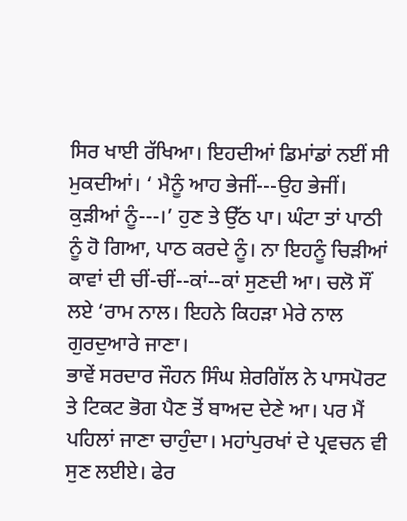ਸਿਰ ਖਾਈ ਰੱਖਿਆ। ਇਹਦੀਆਂ ਡਿਮਾਂਡਾਂ ਨਈਂ ਸੀ ਮੁਕਦੀਆਂ। ‘ ਮੈਨੂੰ ਆਹ ਭੇਜੀਂ---ਉਹ ਭੇਜੀਂ। ਕੁੜੀਆਂ ਨੂੰ---।’ ਹੁਣ ਤੇ ਉੱਠ ਪਾ। ਘੰਟਾ ਤਾਂ ਪਾਠੀ ਨੂੰ ਹੋ ਗਿਆ, ਪਾਠ ਕਰਦੇ ਨੂੰ। ਨਾ ਇਹਨੂੰ ਚਿੜੀਆਂ ਕਾਵਾਂ ਦੀ ਚੀਂ-ਚੀਂ--ਕਾਂ--ਕਾਂ ਸੁਣਦੀ ਆ। ਚਲੋ ਸੌਂ ਲਏ ‘ਰਾਮ ਨਾਲ। ਇਹਨੇ ਕਿਹੜਾ ਮੇਰੇ ਨਾਲ ਗੁਰਦੁਆਰੇ ਜਾਣਾ।
ਭਾਵੇਂ ਸਰਦਾਰ ਜੌਹਨ ਸਿੰਘ ਸ਼ੇਰਗਿੱਲ ਨੇ ਪਾਸਪੋਰਟ ਤੇ ਟਿਕਟ ਭੋਗ ਪੈਣ ਤੋਂ ਬਾਅਦ ਦੇਣੇ ਆ। ਪਰ ਮੈਂ ਪਹਿਲਾਂ ਜਾਣਾ ਚਾਹੁੰਦਾ। ਮਹਾਂਪੁਰਖਾਂ ਦੇ ਪ੍ਰਵਚਨ ਵੀ ਸੁਣ ਲਈਏ। ਫੇਰ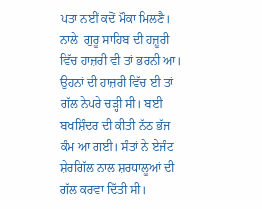ਪਤਾ ਨਈਂ ਕਦੋਂ ਮੌਕਾ ਮਿਲਣੈ। ਨਾਲੇ  ਗੁਰੂ ਸਾਹਿਬ ਦੀ ਹਜ਼ੂਰੀ ਵਿੱਚ ਹਾਜ਼ਰੀ ਵੀ ਤਾਂ ਭਰਨੀ ਆ। ਉਹਨਾਂ ਦੀ ਹਾਜ਼ਰੀ ਵਿੱਚ ਈ ਤਾਂ ਗੱਲ ਨੇਪਰੇ ਚੜ੍ਹੀ ਸੀ। ਬਈ ਬਖਸ਼ਿੰਦਰ ਦੀ ਕੀਤੀ ਨੱਠ ਭੱਜ ਕੰਮ ਆ ਗਈ। ਸੰਤਾਂ ਨੇ ਏਜੰਟ ਸ਼ੇਰਗਿੱਲ ਨਾਲ ਸ਼ਰਧਾਲੂਆਂ ਦੀ ਗੱਲ ਕਰਵਾ ਦਿੱਤੀ ਸੀ।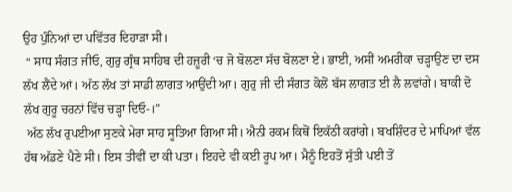ਉਹ ਪੁੰਨਿਆਂ ਦਾ ਪਵਿੱਤਰ ਦਿਹਾੜਾ ਸੀ।
 “ ਸਾਧ ਸੰਗਤ ਜੀਓ, ਗੁਰੁ ਗ੍ਰੰਥ ਸਾਹਿਬ ਦੀ ਹਜ਼ੂਰੀ ‘ਚ ਜੋ ਬੋਲਣਾ ਸੱਚ ਬੋਲਣਾ ਏ। ਭਾਈ, ਅਸੀਂ ਅਮਰੀਕਾ ਚੜ੍ਹਾਉਣ ਦਾ ਦਸ ਲੱਖ ਲੈਂਦੇ ਆਂ। ਅੱਠ ਲੱਖ ਤਾਂ ਸਾਡੀ ਲਾਗਤ ਆਉਂਦੀ ਆ। ਗੁਰੁ ਜੀ ਦੀ ਸੰਗਤ ਕੋਲੋਂ ਬੱਸ ਲਾਗਤ ਈ ਲੈ ਲਵਾਂਗੇ। ਬਾਕੀ ਦੋ ਲੱਖ ਗੁਰੂ ਚਰਨਾਂ ਵਿੱਚ ਚੜ੍ਹਾ ਦਿਓ-।”
 ਅੱਠ ਲੱਖ ਰੁਪਈਆ ਸੁਣਕੇ ਮੇਰਾ ਸਾਹ ਸੂਤਿਆ ਗਿਆ ਸੀ। ਐਨੀ ਰਕਮ ਕਿਥੋਂ ਇਕੱਠੀ ਕਰਾਂਗੇ। ਬਖਸ਼ਿੰਦਰ ਦੇ ਮਾਪਿਆਂ ਵੱਲ ਹੱਥ ਅੱਡਣੇ ਪੈਣੇ ਸੀ। ਇਸ ਤੀਵੀਂ ਦਾ ਕੀ ਪਤਾ। ਇਹਦੇ ਵੀ ਕਈ ਰੂਪ ਆ। ਮੈਨੂੰ ਇਹਤੋਂ ਸੁੱਤੀ ਪਈ ਤੋਂ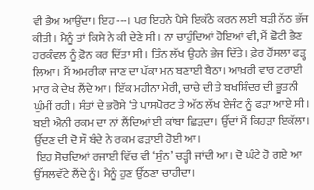ਵੀ ਭੈਅ ਆਉਂਦਾ। ਇਹ---। ਪਰ ਇਹਨੇ ਪੈਸੇ ਇਕੱਠੇ ਕਰਨ ਲਈ ਬੜੀ ਨੱਠ ਭੱਜ ਕੀਤੀ। ਮੈਨੂੰ ਤਾਂ ਕਿਸੇ ਨੇ ਕੀ ਦੇਣੇ ਸੀ। ਨਾ ਚਾਹੁੰਦਿਆਂ ਹੋਇਆਂ ਵੀ, ਮੈਂ ਛੋਟੀ ਭੈਣ ਹਰਕੰਵਲ ਨੂੰ ਫ਼ੋਨ ਕਰ ਦਿੱਤਾ ਸੀ। ਤਿੰਨ ਲੱਖ ਉਹਨੇ ਭੇਜ ਦਿੱਤੇ। ਫ਼ੇਰ ਹੌਂਸਲਾ ਫੜ੍ਹ ਲਿਆ। ਮੈਂ ਅਮਰੀਕਾ ਜਾਣ ਦਾ ਪੱਕਾ ਮਨ ਬਣਾਈ ਬੈਠਾ। ਆਖ਼ਰੀ ਵਾਰ ਟਰਾਈ ਮਾਰ ਕੇ ਦੇਖ ਲੈਂਦੇ ਆ। ਇੱਕ ਮਹੀਨਾ ਮੇਰੀ, ਚਾਚੇ ਦੀ ਤੇ ਬਖਸ਼ਿੰਦਰ ਦੀ ਭੂਤਨੀ ਘੁੰਮੀਂ ਰਹੀ। ਸੰਤਾਂ ਦੇ ਭਰੋਸੇ ‘ਤੇ ਪਾਸਪੋਰਟ ਤੇ ਅੱਠ ਲੱਖ ਏਜੰਟ ਨੂੰ ਫੜਾ ਆਏ ਸੀ। ਬਈ ਐਨੀ ਰਕਮ ਦਾ ਨਾਂ ਲੈਂਦਿਆਂ ਈ ਕਾਂਬਾ ਛਿੜਦਾ। ਉੱਦਾਂ ਮੈਂ ਕਿਹੜਾ ਇਕੱਲਾ। ਉੱਦਣ ਦੀ ਦੋ ਸੌ ਬੰਦੇ ਨੇ ਰਕਮ ਫੜਾਈ ਹੋਈ ਆ।
 ਇਹ ਸੋਚਦਿਆਂ ਰਜਾਈ ਵਿੱਚ ਵੀ ‘ਸੁੰਨ’ ਚੜ੍ਹੀ ਜਾਂਦੀ ਆ। ਦੋ ਘੰਟੇ ਹੋ ਗਏ ਆ ਉੱਸਲਵੱਟੇ ਲੈਂਦੇ ਨੂੰ। ਮੈਨੂੰ ਹੁਣ ਉੱਠਣਾ ਚਾਹੀਦਾ।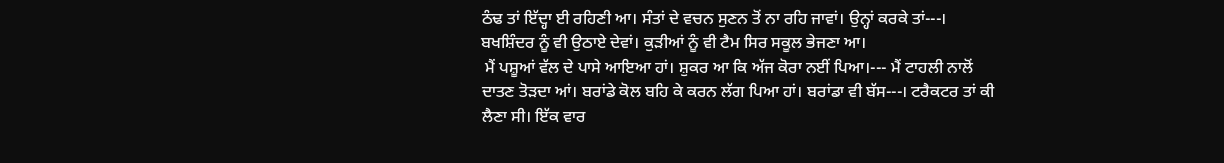ਠੰਢ ਤਾਂ ਇੱਦ੍ਹਾ ਈ ਰਹਿਣੀ ਆ। ਸੰਤਾਂ ਦੇ ਵਚਨ ਸੁਣਨ ਤੋਂ ਨਾ ਰਹਿ ਜਾਵਾਂ। ਉਨ੍ਹਾਂ ਕਰਕੇ ਤਾਂ---। ਬਖਸ਼ਿੰਦਰ ਨੂੰ ਵੀ ਉਠਾਏ ਦੇਵਾਂ। ਕੁੜੀਆਂ ਨੂੰ ਵੀ ਟੈਮ ਸਿਰ ਸਕੂਲ ਭੇਜਣਾ ਆ।
 ਮੈਂ ਪਸ਼ੂਆਂ ਵੱਲ ਦੇ ਪਾਸੇ ਆਇਆ ਹਾਂ। ਸ਼ੁਕਰ ਆ ਕਿ ਅੱਜ ਕੋਰਾ ਨਈਂ ਪਿਆ।--- ਮੈਂ ਟਾਹਲੀ ਨਾਲੋਂ ਦਾਤਣ ਤੋੜਦਾ ਆਂ। ਬਰਾਂਡੇ ਕੋਲ ਬਹਿ ਕੇ ਕਰਨ ਲੱਗ ਪਿਆ ਹਾਂ। ਬਰਾਂਡਾ ਵੀ ਬੱਸ---। ਟਰੈਕਟਰ ਤਾਂ ਕੀ ਲੈਣਾ ਸੀ। ਇੱਕ ਵਾਰ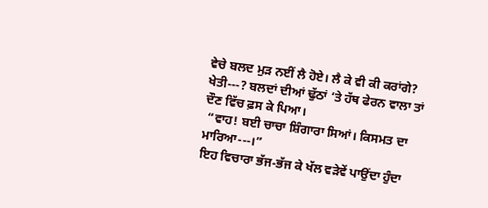ਵੇਚੇ ਬਲਦ ਮੁੜ ਨਈਂ ਲੈ ਹੋਏ। ਲੈ ਕੇ ਵੀ ਕੀ ਕਰਾਂਗੇ? ਖੇਤੀ---? ਬਲਦਾਂ ਦੀਆਂ ਢੁੱਠਾਂ ‘ਤੇ ਹੱਥ ਫੇਰਨ ਵਾਲਾ ਤਾਂ ਦੌਣ ਵਿੱਚ ਫ਼ਸ ਕੇ ਪਿਆ।
 “ਵਾਹ! ਬਈ ਚਾਚਾ ਸ਼ਿੰਗਾਰਾ ਸਿਆਂ। ਕਿਸਮਤ ਦਾ ਮਾਰਿਆ---।”
ਇਹ ਵਿਚਾਰਾ ਭੱਜ-ਭੱਜ ਕੇ ਖੱਲ ਵੜੇਵੇਂ ਪਾਉਂਦਾ ਹੁੰਦਾ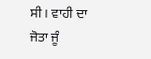ਸੀ। ਵਾਹੀ ਦਾ ਜੋਤਾ ਜੂੰ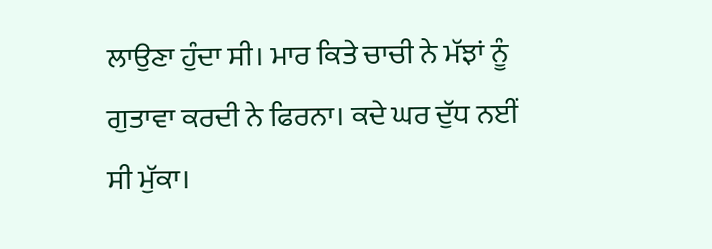ਲਾਉਣਾ ਹੁੰਦਾ ਸੀ। ਮਾਰ ਕਿਤੇ ਚਾਚੀ ਨੇ ਮੱਝਾਂ ਨੂੰ ਗੁਤਾਵਾ ਕਰਦੀ ਨੇ ਫਿਰਨਾ। ਕਦੇ ਘਰ ਦੁੱਧ ਨਈਂ ਸੀ ਮੁੱਕਾ।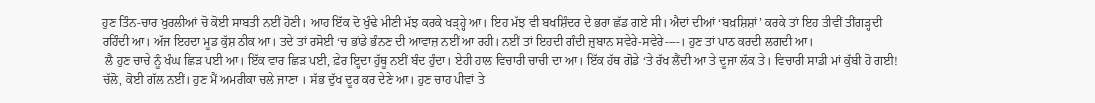ਹੁਣ ਤਿੰਨ-ਚਾਰ ਖੁਰਲੀਆਂ ਚੋ ਕੋਈ ਸਾਬਤੀ ਨਈਂ ਹੋਣੀ। ਆਹ ਇੱਕ ਦੋ ਖੁੰਢੇ ਮੀਣੀ ਮੱਝ ਕਰਕੇ ਖੜ੍ਹ੍ਹੇ ਆ। ਇਹ ਮੱਝ ਵੀ ਬਖਸ਼ਿੰਦਰ ਦੇ ਭਰਾ ਛੱਡ ਗਏ ਸੀ। ਐਦਾਂ ਦੀਆਂ ‘ਬਖ਼ਸ਼ਿਸ਼ਾਂ’ ਕਰਕੇ ਤਾਂ ਇਹ ਤੀਵੀਂ ਤੀਂਗੜ੍ਹਦੀ ਰਹਿੰਦੀ ਆ। ਅੱਜ ਇਹਦਾ ਮੂਡ ਕੁੱਸ਼ ਠੀਕ ਆ। ਤਦੇ ਤਾਂ ਰਸੋਈ ‘ਚ ਭਾਂਡੇ ਭੰਨਣ ਦੀ ਆਵਾਜ਼ ਨਈਂ ਆ ਰਹੀ। ਨਈਂ ਤਾਂ ਇਹਦੀ ਗੰਦੀ ਜ਼ੁਬਾਨ ਸਵੇਰੇ-ਸਵੇਰੇ----। ਹੁਣ ਤਾਂ ਪਾਠ ਕਰਦੀ ਲਗਦੀ ਆ।
 ਲੈ ਹੁਣ ਚਾਚੇ ਨੂੰ ਖੰਘ ਛਿੜ ਪਈ ਆ। ਇੱਕ ਵਾਰ ਛਿੜ ਪਈ, ਫ਼ੇਰ ਇ੍ਹਦਾ ਹੁੱਥੂ ਨਈਂ ਬੰਦ ਹੁੰਦਾ। ਏਹੀ ਹਾਲ ਵਿਚਾਰੀ ਚਾਚੀ ਦਾ ਆ। ਇੱਕ ਹੱਥ ਗੋਡੇ ‘ਤੇ ਰੱਖ ਲੈਂਦੀ ਆ ਤੇ ਦੂਜਾ ਲੱਕ ਤੇ। ਵਿਚਾਰੀ ਸਾਡੀ ਮਾਂ ਕੁੱਬੀ ਹੋ ਗਈ! ਚੱਲੋ, ਕੋਈ ਗੱਲ ਨਈਂ। ਹੁਣ ਮੈਂ ਅਮਰੀਕਾ ਚਲੇ ਜਾਣਾ । ਸੱਭ ਦੁੱਖ ਦੂਰ ਕਰ ਦੇਣੇ ਆ। ਹੁਣ ਚਾਹ ਪੀਵਾਂ ਤੇ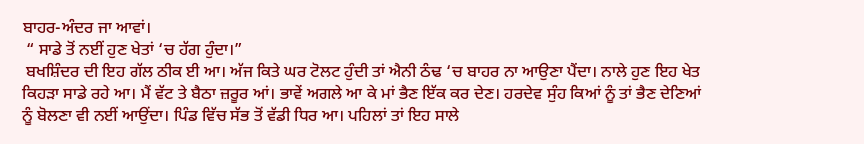ਬਾਹਰ-ਅੰਦਰ ਜਾ ਆਵਾਂ।
 “ ਸਾਡੇ ਤੋਂ ਨਈਂ ਹੁਣ ਖੇਤਾਂ ‘ਚ ਹੱਗ ਹੁੰਦਾ।”
 ਬਖਸ਼ਿੰਦਰ ਦੀ ਇਹ ਗੱਲ ਠੀਕ ਈ ਆ। ਅੱਜ ਕਿਤੇ ਘਰ ਟੋਲਟ ਹੁੰਦੀ ਤਾਂ ਐਨੀ ਠੰਢ ‘ਚ ਬਾਹਰ ਨਾ ਆਉਣਾ ਪੈਂਦਾ। ਨਾਲੇ ਹੁਣ ਇਹ ਖੇਤ ਕਿਹੜਾ ਸਾਡੇ ਰਹੇ ਆ। ਮੈਂ ਵੱਟ ਤੇ ਬੈਠਾ ਜ਼ਰੂਰ ਆਂ। ਭਾਵੇਂ ਅਗਲੇ ਆ ਕੇ ਮਾਂ ਭੈਣ ਇੱਕ ਕਰ ਦੇਣ। ਹਰਦੇਵ ਸੁੰਹ ਕਿਆਂ ਨੂੰ ਤਾਂ ਭੈਣ ਦੇਣਿਆਂ ਨੂੰ ਬੋਲਣਾ ਵੀ ਨਈਂ ਆਉਂਦਾ। ਪਿੰਡ ਵਿੱਚ ਸੱਭ ਤੋਂ ਵੱਡੀ ਧਿਰ ਆ। ਪਹਿਲਾਂ ਤਾਂ ਇਹ ਸਾਲੇ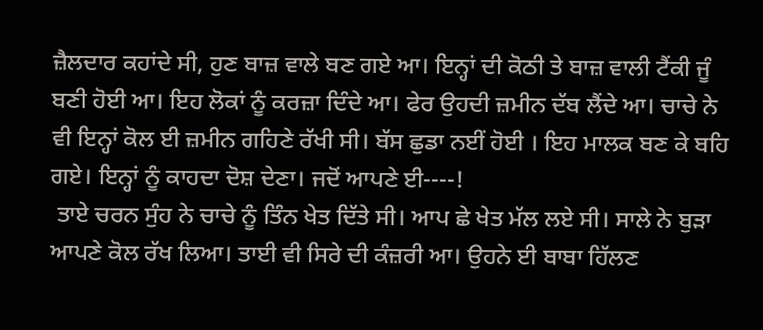ਜ਼ੈਲਦਾਰ ਕਹਾਂਦੇ ਸੀ, ਹੁਣ ਬਾਜ਼ ਵਾਲੇ ਬਣ ਗਏ ਆ। ਇਨ੍ਹਾਂ ਦੀ ਕੋਠੀ ਤੇ ਬਾਜ਼ ਵਾਲੀ ਟੈਂਕੀ ਜੂੰ ਬਣੀ ਹੋਈ ਆ। ਇਹ ਲੋਕਾਂ ਨੂੰ ਕਰਜ਼ਾ ਦਿੰਦੇ ਆ। ਫੇਰ ਉਹਦੀ ਜ਼ਮੀਨ ਦੱਬ ਲੈਂਦੇ ਆ। ਚਾਚੇ ਨੇ ਵੀ ਇਨ੍ਹਾਂ ਕੋਲ ਈ ਜ਼ਮੀਨ ਗਹਿਣੇ ਰੱਖੀ ਸੀ। ਬੱਸ ਛੁਡਾ ਨਈਂ ਹੋਈ । ਇਹ ਮਾਲਕ ਬਣ ਕੇ ਬਹਿ ਗਏ। ਇਨ੍ਹਾਂ ਨੂੰ ਕਾਹਦਾ ਦੋਸ਼ ਦੇਣਾ। ਜਦੋਂ ਆਪਣੇ ਈ----!
 ਤਾਏ ਚਰਨ ਸੁੰਹ ਨੇ ਚਾਚੇ ਨੂੰ ਤਿੰਨ ਖੇਤ ਦਿੱਤੇ ਸੀ। ਆਪ ਛੇ ਖੇਤ ਮੱਲ ਲਏ ਸੀ। ਸਾਲੇ ਨੇ ਬੁੜਾ ਆਪਣੇ ਕੋਲ ਰੱਖ ਲਿਆ। ਤਾਈ ਵੀ ਸਿਰੇ ਦੀ ਕੰਜ਼ਰੀ ਆ। ਉਹਨੇ ਈ ਬਾਬਾ ਹਿੱਲਣ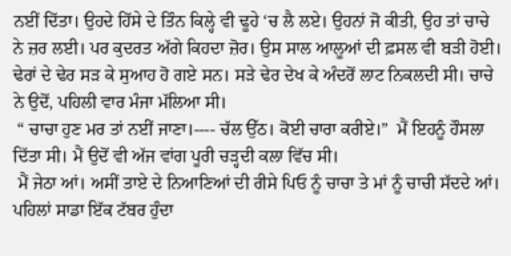ਨਈਂ ਦਿੱਤਾ। ਉਹਦੇ ਹਿੱਸੇ ਦੇ ਤਿੰਨ ਕਿਲ੍ਹੇ ਵੀ ਢੂਹੇ ‘ਚ ਲੈ ਲਏ। ਉਹਨਾਂ ਜੋ ਕੀਤੀ, ਉਹ ਤਾਂ ਚਾਚੇ ਨੇ ਜ਼ਰ ਲਈ। ਪਰ ਕੁਦਰਤ ਅੱਗੇ ਕਿਹਦਾ ਜ਼ੋਰ। ਉਸ ਸਾਲ ਆਲੂਆਂ ਦੀ ਫ਼ਸਲ ਵੀ ਬੜੀ ਹੋਈ। ਢੇਰਾਂ ਦੇ ਢੇਰ ਸੜ ਕੇ ਸੁਆਹ ਹੋ ਗਏ ਸਨ। ਸੜੇ ਢੇਰ ਦੇਖ ਕੇ ਅੰਦਰੋਂ ਲਾਟ ਨਿਕਲਦੀ ਸੀ। ਚਾਚੇ ਨੇ ਉਦੋਂ, ਪਹਿਲੀ ਵਾਰ ਮੰਜਾ ਮੱਲਿਆ ਸੀ।
 “ ਚਾਚਾ ਹੁਣ ਮਰ ਤਾਂ ਨਈਂ ਜਾਣਾ।---- ਚੱਲ ਉੱਠ। ਕੋਈ ਚਾਰਾ ਕਰੀਏ।”  ਮੈਂ ਇਹਨੂੰ ਹੌਸਲਾ ਦਿੱਤਾ ਸੀ। ਮੈਂ ਉਦੋਂ ਵੀ ਅੱਜ ਵਾਂਗ ਪੂਰੀ ਚੜ੍ਹਦੀ ਕਲਾ ਵਿੱਚ ਸੀ।
 ਮੈਂ ਜੇਠਾ ਆਂ। ਅਸੀਂ ਤਾਏ ਦੇ ਨਿਆਣਿਆਂ ਦੀ ਰੀਸੇ ਪਿਓ ਨੂੰ ਚਾਚਾ ਤੇ ਮਾਂ ਨੂੰ ਚਾਚੀ ਸੱਦਦੇ ਆਂ। ਪਹਿਲਾਂ ਸਾਡਾ ਇੱਕ ਟੱਬਰ ਹੁੰਦਾ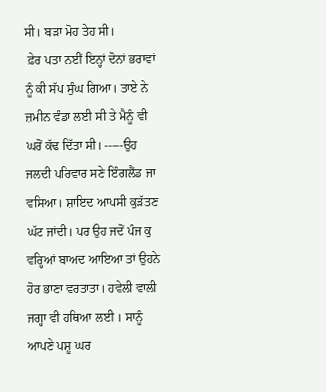ਸੀ। ਬੜਾ ਮੋਹ ਤੇਹ ਸੀ।
 ਫ਼ੇਰ ਪਤਾ ਨਈਂ ਇਨ੍ਹਾਂ ਦੋਨਾਂ ਭਰਾਵਾਂ ਨੂੰ ਕੀ ਸੱਪ ਸੁੰਘ ਗਿਆ। ਤਾਏ ਨੇ ਜ਼ਮੀਨ ਵੰਡਾ ਲਈ ਸੀ ਤੇ ਮੈਨੂੰ ਵੀ ਘਰੋਂ ਕੱਢ ਦਿੱਤਾ ਸੀ। -----ਉਹ ਜਲਦੀ ਪਰਿਵਾਰ ਸਣੇ ਇੰਗਲੈਂਡ ਜਾ ਵਸਿਆ। ਸ਼ਾਇਦ ਆਪਸੀ ਕੁੜੱਤਣ ਘੱਟ ਜਾਂਦੀ। ਪਰ ਉਹ ਜਦੋਂ ਪੰਜ ਕੁ ਵਰ੍ਹਿਆਂ ਬਾਅਦ ਆਇਆ ਤਾਂ ਉਹਨੇ ਹੋਰ ਭਾਣਾ ਵਰਤਾਤਾ। ਹਵੇਲੀ ਵਾਲੀ ਜਗ੍ਹਾ ਵੀ ਹਥਿਆ ਲਈ । ਸਾਨੂੰ ਆਪਣੇ ਪਸ਼ੂ ਘਰ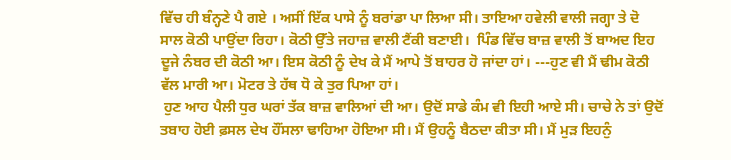ਵਿੱਚ ਹੀ ਬੰਨ੍ਹਣੇ ਪੈ ਗਏ । ਅਸੀਂ ਇੱਕ ਪਾਸੇ ਨੂੰ ਬਰਾਂਡਾ ਪਾ ਲਿਆ ਸੀ। ਤਾਇਆ ਹਵੇਲੀ ਵਾਲੀ ਜਗ੍ਹਾ ਤੇ ਦੋ ਸਾਲ ਕੋਠੀ ਪਾਉਂਦਾ ਰਿਹਾ। ਕੋਠੀ ਉੱਤੇ ਜਹਾਜ਼ ਵਾਲੀ ਟੈਂਕੀ ਬਣਾਈ।  ਪਿੰਡ ਵਿੱਚ ਬਾਜ਼ ਵਾਲੀ ਤੋਂ ਬਾਅਦ ਇਹ ਦੂਜੇ ਨੰਬਰ ਦੀ ਕੋਠੀ ਆ। ਇਸ ਕੋਠੀ ਨੂੰ ਦੇਖ ਕੇ ਮੈਂ ਆਪੇ ਤੋਂ ਬਾਹਰ ਹੋ ਜਾਂਦਾ ਹਾਂ। ---ਹੁਣ ਵੀ ਮੈਂ ਢੀਮ ਕੋਠੀ ਵੱਲ ਮਾਰੀ ਆ। ਮੋਟਰ ਤੇ ਹੱਥ ਧੋ ਕੇ ਤੁਰ ਪਿਆ ਹਾਂ।
 ਹੁਣ ਆਹ ਪੈਲੀ ਧੁਰ ਘਰਾਂ ਤੱਕ ਬਾਜ਼ ਵਾਲਿਆਂ ਦੀ ਆ। ਉਦੋਂ ਸਾਡੇ ਕੰਮ ਵੀ ਇਹੀ ਆਏ ਸੀ। ਚਾਚੇ ਨੇ ਤਾਂ ਉਦੋਂ ਤਬਾਹ ਹੋਈ ਫ਼ਸਲ ਦੇਖ ਹੌਂਸਲਾ ਢਾਹਿਆ ਹੋਇਆ ਸੀ। ਮੈਂ ਉਹਨੂੰ ਬੈਠਦਾ ਕੀਤਾ ਸੀ। ਮੈਂ ਮੁੜ ਇਹਨੁੰ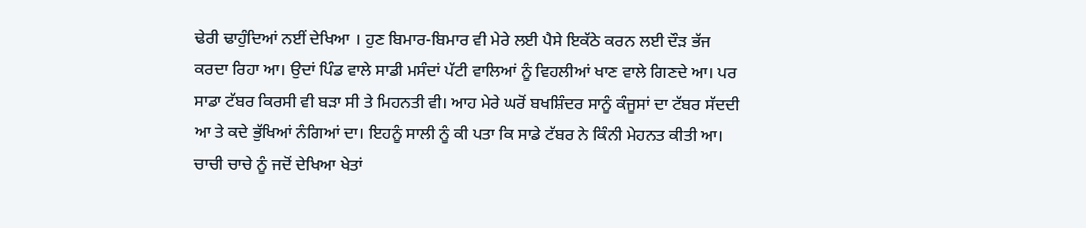ਢੇਰੀ ਢਾਹੁੰਦਿਆਂ ਨਈਂ ਦੇਖਿਆ । ਹੁਣ ਬਿਮਾਰ-ਬਿਮਾਰ ਵੀ ਮੇਰੇ ਲਈ ਪੈਸੇ ਇਕੱਠੇ ਕਰਨ ਲਈ ਦੌੜ ਭੱਜ ਕਰਦਾ ਰਿਹਾ ਆ। ਉਦਾਂ ਪਿੰਡ ਵਾਲੇ ਸਾਡੀ ਮਸੰਦਾਂ ਪੱਟੀ ਵਾਲਿਆਂ ਨੂੰ ਵਿਹਲੀਆਂ ਖਾਣ ਵਾਲੇ ਗਿਣਦੇ ਆ। ਪਰ ਸਾਡਾ ਟੱਬਰ ਕਿਰਸੀ ਵੀ ਬੜਾ ਸੀ ਤੇ ਮਿਹਨਤੀ ਵੀ। ਆਹ ਮੇਰੇ ਘਰੋਂ ਬਖਸ਼ਿੰਦਰ ਸਾਨੂੰ ਕੰਜੂਸਾਂ ਦਾ ਟੱਬਰ ਸੱਦਦੀ ਆ ਤੇ ਕਦੇ ਭੁੱਖਿਆਂ ਨੰਗਿਆਂ ਦਾ। ਇਹਨੂੰ ਸਾਲੀ ਨੂੰ ਕੀ ਪਤਾ ਕਿ ਸਾਡੇ ਟੱਬਰ ਨੇ ਕਿੰਨੀ ਮੇਹਨਤ ਕੀਤੀ ਆ। ਚਾਚੀ ਚਾਚੇ ਨੂੰ ਜਦੋਂ ਦੇਖਿਆ ਖੇਤਾਂ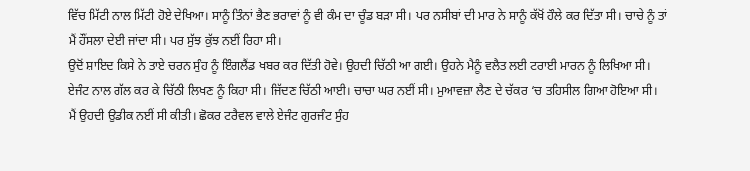ਵਿੱਚ ਮਿੱਟੀ ਨਾਲ ਮਿੱਟੀ ਹੋਏ ਦੇਖਿਆ। ਸਾਨੂੰ ਤਿੰਨਾਂ ਭੈਣ ਭਰਾਵਾਂ ਨੂੰ ਵੀ ਕੰਮ ਦਾ ਚੂੰਡ ਬੜਾ ਸੀ। ਪਰ ਨਸੀਬਾਂ ਦੀ ਮਾਰ ਨੇ ਸਾਨੂੰ ਕੱਖੋਂ ਹੌਲੇ ਕਰ ਦਿੱਤਾ ਸੀ। ਚਾਚੇ ਨੂੰ ਤਾਂ ਮੈਂ ਹੌਂਸਲਾ ਦੇਈ ਜਾਂਦਾ ਸੀ। ਪਰ ਸੁੱਝ ਕੁੱਝ ਨਈਂ ਰਿਹਾ ਸੀ।
ਉਦੋਂ ਸ਼ਾਇਦ ਕਿਸੇ ਨੇ ਤਾਏ ਚਰਨ ਸੁੰਹ ਨੂੰ ਇੰਗਲੈਂਡ ਖਬਰ ਕਰ ਦਿੱਤੀ ਹੋਵੇ। ਉਹਦੀ ਚਿੱਠੀ ਆ ਗਈ। ਉਹਨੇ ਮੈਨੂੰ ਵਲੈਤ ਲਈ ਟਰਾਈ ਮਾਰਨ ਨੂੰ ਲਿਖਿਆ ਸੀ।  ਏਜੰਟ ਨਾਲ ਗੱਲ ਕਰ ਕੇ ਚਿੱਠੀ ਲਿਖਣ ਨੂੰ ਕਿਹਾ ਸੀ। ਜਿੱਦਣ ਚਿੱਠੀ ਆਈ। ਚਾਚਾ ਘਰ ਨਈਂ ਸੀ। ਮੁਆਵਜ਼ਾ ਲੈਣ ਦੇ ਚੱਕਰ ‘ਚ ਤਹਿਸੀਲ ਗਿਆ ਹੋਇਆ ਸੀ। ਮੈਂ ਉਹਦੀ ਉਡੀਕ ਨਈਂ ਸੀ ਕੀਤੀ। ਛੋਕਰ ਟਰੈਵਲ ਵਾਲੇ ਏਜੰਟ ਗੁਰਜੰਟ ਸੁੰਹ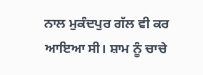ਨਾਲ ਮੁਕੰਦਪੁਰ ਗੱਲ ਵੀ ਕਰ ਆਇਆ ਸੀ। ਸ਼ਾਮ ਨੂੰ ਚਾਚੇ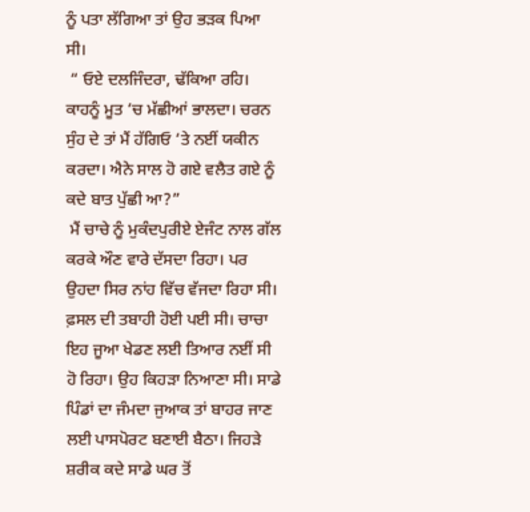ਨੂੰ ਪਤਾ ਲੱਗਿਆ ਤਾਂ ਉਹ ਭੜਕ ਪਿਆ ਸੀ।
 “ ਓਏ ਦਲਜਿੰਦਰਾ, ਢੱਕਿਆ ਰਹਿ। ਕਾਹਨੂੰ ਮੂਤ ‘ਚ ਮੱਛੀਆਂ ਭਾਲਦਾ। ਚਰਨ ਸੁੰਹ ਦੇ ਤਾਂ ਮੈਂ ਹੱਗਿਓ ‘ਤੇ ਨਈਂ ਯਕੀਨ ਕਰਦਾ। ਐਨੇ ਸਾਲ ਹੋ ਗਏ ਵਲੈਤ ਗਏ ਨੂੰ ਕਦੇ ਬਾਤ ਪੁੱਛੀ ਆ?”
 ਮੈਂ ਚਾਚੇ ਨੂੰ ਮੁਕੰਦਪੁਰੀਏ ਏਜੰਟ ਨਾਲ ਗੱਲ ਕਰਕੇ ਔਣ ਵਾਰੇ ਦੱਸਦਾ ਰਿਹਾ। ਪਰ ਉਹਦਾ ਸਿਰ ਨਾਂਹ ਵਿੱਚ ਵੱਜਦਾ ਰਿਹਾ ਸੀ। ਫ਼ਸਲ ਦੀ ਤਬਾਹੀ ਹੋਈ ਪਈ ਸੀ। ਚਾਚਾ ਇਹ ਜੂਆ ਖੇਡਣ ਲਈ ਤਿਆਰ ਨਈਂ ਸੀ ਹੋ ਰਿਹਾ। ਉਹ ਕਿਹੜਾ ਨਿਆਣਾ ਸੀ। ਸਾਡੇ ਪਿੰਡਾਂ ਦਾ ਜੰਮਦਾ ਜੁਆਕ ਤਾਂ ਬਾਹਰ ਜਾਣ ਲਈ ਪਾਸਪੋਰਟ ਬਣਾਈ ਬੈਠਾ। ਜਿਹੜੇ ਸ਼ਰੀਕ ਕਦੇ ਸਾਡੇ ਘਰ ਤੋਂ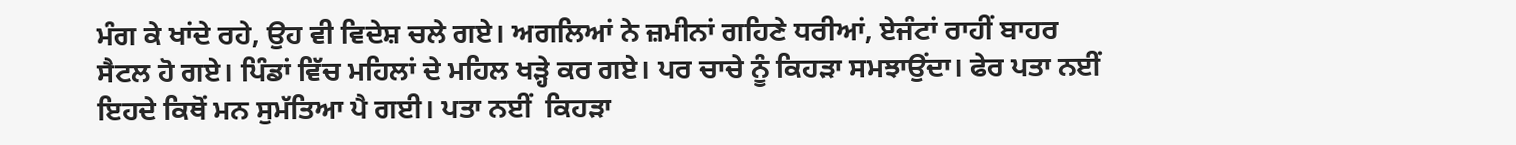ਮੰਗ ਕੇ ਖਾਂਦੇ ਰਹੇ, ਉਹ ਵੀ ਵਿਦੇਸ਼ ਚਲੇ ਗਏ। ਅਗਲਿਆਂ ਨੇ ਜ਼ਮੀਨਾਂ ਗਹਿਣੇ ਧਰੀਆਂ, ਏਜੰਟਾਂ ਰਾਹੀਂ ਬਾਹਰ ਸੈਟਲ ਹੋ ਗਏ। ਪਿੰਡਾਂ ਵਿੱਚ ਮਹਿਲਾਂ ਦੇ ਮਹਿਲ ਖੜ੍ਹੇ ਕਰ ਗਏ। ਪਰ ਚਾਚੇ ਨੂੰ ਕਿਹੜਾ ਸਮਝਾਉਂਦਾ। ਫੇਰ ਪਤਾ ਨਈਂ ਇਹਦੇ ਕਿਥੋਂ ਮਨ ਸੁਮੱਤਿਆ ਪੈ ਗਈ। ਪਤਾ ਨਈਂ  ਕਿਹੜਾ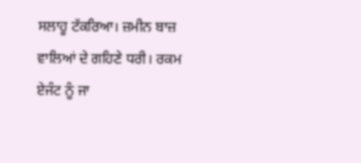ਸਲਾਹੂ ਟੱਕਰਿਆ। ਜ਼ਮੀਨ ਬਾਜ਼ ਵਾਲਿਆਂ ਦੇ ਗਹਿਣੇ ਧਰੀ। ਰਕਮ ਏਜੰਟ ਨੂੰ ਜਾ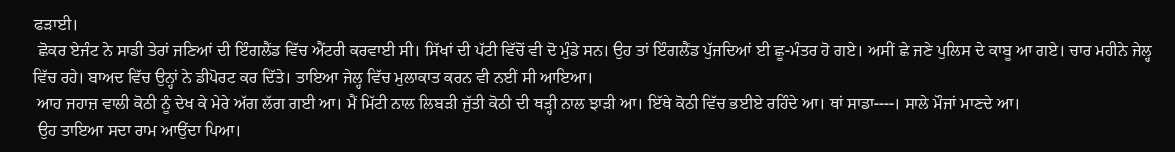ਫੜਾਈ।
 ਛੋਕਰ ਏਜੰਟ ਨੇ ਸਾਡੀ ਤੇਰਾਂ ਜਣਿਆਂ ਦੀ ਇੰਗਲੈਂਡ ਵਿੱਚ ਐਂਟਰੀ ਕਰਵਾਈ ਸੀ। ਸਿੱਖਾਂ ਦੀ ਪੱਟੀ ਵਿੱਚੋਂ ਵੀ ਦੋ ਮੁੰਡੇ ਸਨ। ਉਹ ਤਾਂ ਇੰਗਲੈਂਡ ਪੁੱਜਦਿਆਂ ਈ ਛੂ-ਮੰਤਰ ਹੋ ਗਏ। ਅਸੀਂ ਛੇ ਜਣੇ ਪੁਲਿਸ ਦੇ ਕਾਬੂ ਆ ਗਏ। ਚਾਰ ਮਹੀਨੇ ਜੇਲ੍ਹ ਵਿੱਚ ਰਹੇ। ਬਾਅਦ ਵਿੱਚ ਉਨ੍ਹਾਂ ਨੇ ਡੀਪੋਰਟ ਕਰ ਦਿੱਤੇ। ਤਾਇਆ ਜੇਲ੍ਹ ਵਿੱਚ ਮੁਲਾਕਾਤ ਕਰਨ ਵੀ ਨਈਂ ਸੀ ਆਇਆ।
 ਆਹ ਜਹਾਜ਼ ਵਾਲੀ ਕੋਠੀ ਨੂੰ ਦੇਖ ਕੇ ਮੇਰੇ ਅੱਗ ਲੱਗ ਗਈ ਆ। ਮੈਂ ਮਿੱਟੀ ਨਾਲ ਲਿਬੜੀ ਜੁੱਤੀ ਕੋਠੀ ਦੀ ਥੜ੍ਹੀ ਨਾਲ ਝਾੜੀ ਆ। ਇੱਥੇ ਕੋਠੀ ਵਿੱਚ ਭਈਏ ਰਹਿੰਦੇ ਆ। ਥਾਂ ਸਾਡਾ----। ਸਾਲੇ ਮੌਜਾਂ ਮਾਣਦੇ ਆ।
 ਉਹ ਤਾਇਆ ਸਦਾ ਰਾਮ ਆਉਂਦਾ ਪਿਆ।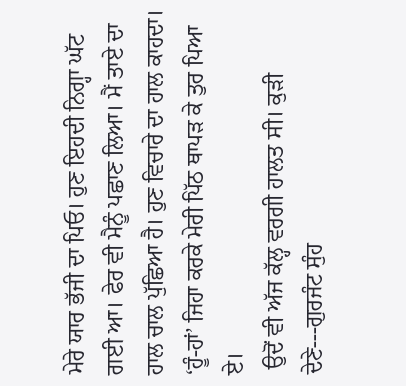ਮੇਰੇ ਯਾਰ ਭੱਜੀ ਦਾ ਪਿਓ। ਹੁਣ ਇਹਦੀ ਨਿਗ੍ਹਾ ਘੱਟ ਗਈ ਆ। ਫੇਰ ਵੀ ਮੈਨੂੰ ਪਛਾਣ ਲਿਆ। ਮੈਂ ਤਾਏ ਦਾ ਹਾਲ ਚਾਲ ਪੁੱਛਿਆ ਹੈ। ਹੁਣ ਵਿਚਾਰੇ ਦਾ ਹਾਲ ਕਾਹਦਾ। ‘ਹੂੰ-ਹਾਂ’ ਜਿਹਾ ਕਰਕੇ ਮੇਰੀ ਪਿੱਠ ਥਾਪੜ ਕੇ ਤੁਰ ਪਿਆ ਏ।
 ਉਦੋਂ ਵੀ ਅੱਜ ਕੱਲ੍ਹ ਵਰਗੀ ਹਾਲਤ ਸੀ। ਕੁੜੀ ਦੇਣੇ---ਗੁਰਜੰਟ ਸੁੰਹ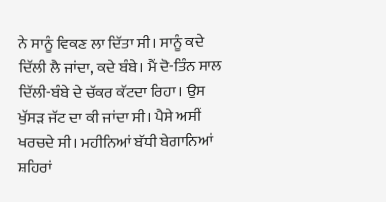ਨੇ ਸਾਨੂੰ ਵਿਕਣ ਲਾ ਦਿੱਤਾ ਸੀ। ਸਾਨੂੰ ਕਦੇ ਦਿੱਲੀ ਲੈ ਜਾਂਦਾ, ਕਦੇ ਬੰਬੇ। ਮੈਂ ਦੋ-ਤਿੰਨ ਸਾਲ ਦਿੱਲੀ-ਬੰਬੇ ਦੇ ਚੱਕਰ ਕੱਟਦਾ ਰਿਹਾ। ਉਸ ਖੁੱਸੜ ਜੱਟ ਦਾ ਕੀ ਜਾਂਦਾ ਸੀ। ਪੈਸੇ ਅਸੀਂ ਖਰਚਦੇ ਸੀ। ਮਹੀਨਿਆਂ ਬੱਧੀ ਬੇਗਾਨਿਆਂ ਸ਼ਹਿਰਾਂ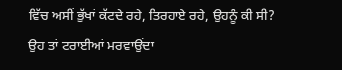ਵਿੱਚ ਅਸੀਂ ਭੁੱਖਾਂ ਕੱਟਦੇ ਰਹੇ, ਤਿਰਹਾਏ ਰਹੇ, ਉਹਨੂੰ ਕੀ ਸੀ? ਉਹ ਤਾਂ ਟਰਾਈਆਂ ਮਰਵਾਉਂਦਾ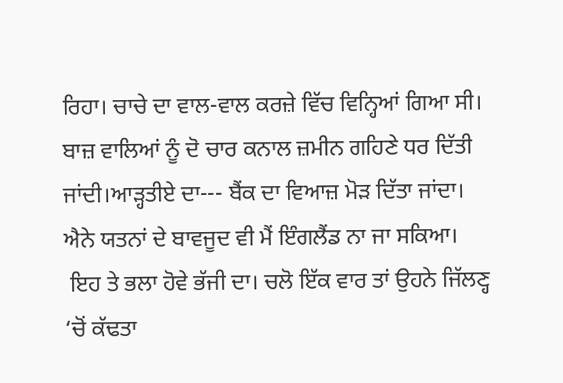ਰਿਹਾ। ਚਾਚੇ ਦਾ ਵਾਲ-ਵਾਲ ਕਰਜ਼ੇ ਵਿੱਚ ਵਿਨ੍ਹਿਆਂ ਗਿਆ ਸੀ। ਬਾਜ਼ ਵਾਲਿਆਂ ਨੂੰ ਦੋ ਚਾਰ ਕਨਾਲ ਜ਼ਮੀਨ ਗਹਿਣੇ ਧਰ ਦਿੱਤੀ ਜਾਂਦੀ।ਆੜ੍ਹਤੀਏ ਦਾ--- ਬੈਂਕ ਦਾ ਵਿਆਜ਼ ਮੋੜ ਦਿੱਤਾ ਜਾਂਦਾ। ਐਨੇ ਯਤਨਾਂ ਦੇ ਬਾਵਜੂਦ ਵੀ ਮੈਂ ਇੰਗਲੈਂਡ ਨਾ ਜਾ ਸਕਿਆ।
 ਇਹ ਤੇ ਭਲਾ ਹੋਵੇ ਭੱਜੀ ਦਾ। ਚਲੋ ਇੱਕ ਵਾਰ ਤਾਂ ਉਹਨੇ ਜਿੱਲਣ੍ਹ ‘ਚੋਂ ਕੱਢਤਾ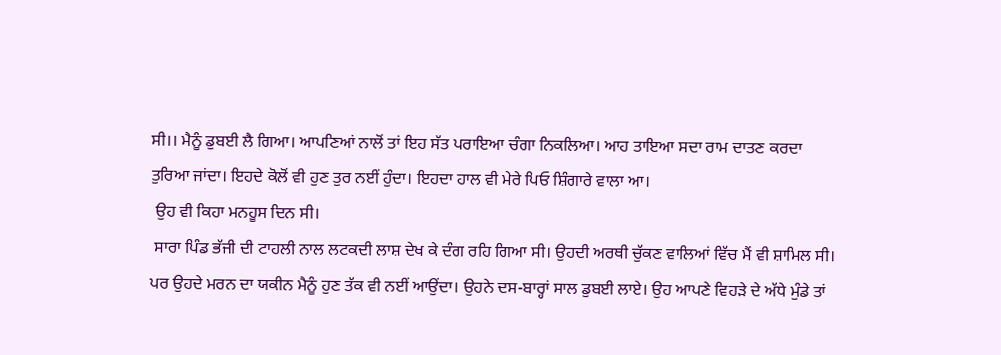ਸੀ।। ਮੈਨੂੰ ਡੁਬਈ ਲੈ ਗਿਆ। ਆਪਣਿਆਂ ਨਾਲੋਂ ਤਾਂ ਇਹ ਸੱਤ ਪਰਾਇਆ ਚੰਗਾ ਨਿਕਲਿਆ। ਆਹ ਤਾਇਆ ਸਦਾ ਰਾਮ ਦਾਤਣ ਕਰਦਾ ਤੁਰਿਆ ਜਾਂਦਾ। ਇਹਦੇ ਕੋਲੋਂ ਵੀ ਹੁਣ ਤੁਰ ਨਈਂ ਹੁੰਦਾ। ਇਹਦਾ ਹਾਲ ਵੀ ਮੇਰੇ ਪਿਓ ਸ਼ਿੰਗਾਰੇ ਵਾਲਾ ਆ।
 ਉਹ ਵੀ ਕਿਹਾ ਮਨਹੂਸ ਦਿਨ ਸੀ।
 ਸਾਰਾ ਪਿੰਡ ਭੱਜੀ ਦੀ ਟਾਹਲੀ ਨਾਲ ਲਟਕਦੀ ਲਾਸ਼ ਦੇਖ ਕੇ ਦੰਗ ਰਹਿ ਗਿਆ ਸੀ। ਉਹਦੀ ਅਰਥੀ ਚੁੱਕਣ ਵਾਲਿਆਂ ਵਿੱਚ ਮੈਂ ਵੀ ਸ਼ਾਮਿਲ ਸੀ। ਪਰ ਉਹਦੇ ਮਰਨ ਦਾ ਯਕੀਨ ਮੈਨੂੰ ਹੁਣ ਤੱਕ ਵੀ ਨਈਂ ਆਉਂਦਾ। ਉਹਨੇ ਦਸ-ਬਾਰ੍ਹਾਂ ਸਾਲ ਡੁਬਈ ਲਾਏ। ਉਹ ਆਪਣੇ ਵਿਹੜੇ ਦੇ ਅੱਧੇ ਮੁੰਡੇ ਤਾਂ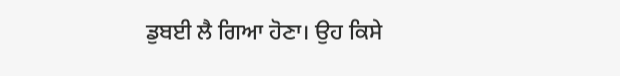ਡੁਬਈ ਲੈ ਗਿਆ ਹੋਣਾ। ਉਹ ਕਿਸੇ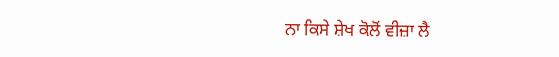ਨਾ ਕਿਸੇ ਸ਼ੇਖ ਕੋਲੋਂ ਵੀਜ਼ਾ ਲੈ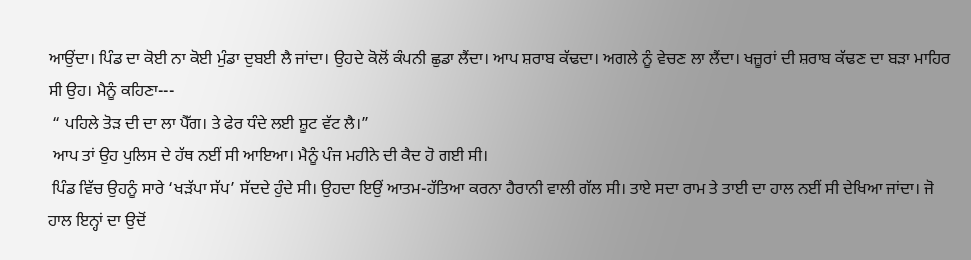ਆਉਂਦਾ। ਪਿੰਡ ਦਾ ਕੋਈ ਨਾ ਕੋਈ ਮੁੰਡਾ ਦੁਬਈ ਲੈ ਜਾਂਦਾ। ਉਹਦੇ ਕੋਲੋਂ ਕੰਪਨੀ ਛੁਡਾ ਲੈਂਦਾ। ਆਪ ਸ਼ਰਾਬ ਕੱਢਦਾ। ਅਗਲੇ ਨੂੰ ਵੇਚਣ ਲਾ ਲੈਂਦਾ। ਖਜ਼ੂਰਾਂ ਦੀ ਸ਼ਰਾਬ ਕੱਢਣ ਦਾ ਬੜਾ ਮਾਹਿਰ ਸੀ ਉਹ। ਮੈਨੂੰ ਕਹਿਣਾ---
 “ ਪਹਿਲੇ ਤੋੜ ਦੀ ਦਾ ਲਾ ਪੈੱਗ। ਤੇ ਫੇਰ ਧੰਦੇ ਲਈ ਸ਼ੂਟ ਵੱਟ ਲੈ।”
 ਆਪ ਤਾਂ ਉਹ ਪੁਲਿਸ ਦੇ ਹੱਥ ਨਈਂ ਸੀ ਆਇਆ। ਮੈਨੂੰ ਪੰਜ ਮਹੀਨੇ ਦੀ ਕੈਦ ਹੋ ਗਈ ਸੀ।
 ਪਿੰਡ ਵਿੱਚ ਉਹਨੂੰ ਸਾਰੇ ‘ਖੜੱਪਾ ਸੱਪ’ ਸੱਦਦੇ ਹੁੰਦੇ ਸੀ। ਉਹਦਾ ਇਉਂ ਆਤਮ-ਹੱਤਿਆ ਕਰਨਾ ਹੈਰਾਨੀ ਵਾਲੀ ਗੱਲ ਸੀ। ਤਾਏ ਸਦਾ ਰਾਮ ਤੇ ਤਾਈ ਦਾ ਹਾਲ ਨਈਂ ਸੀ ਦੇਖਿਆ ਜਾਂਦਾ। ਜੋ ਹਾਲ ਇਨ੍ਹਾਂ ਦਾ ਉਦੋਂ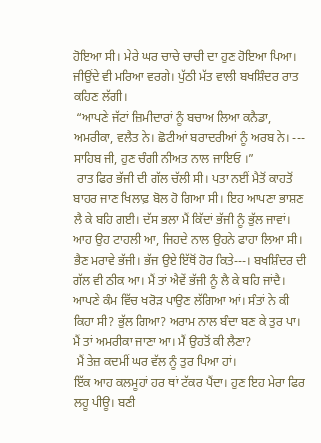ਹੋਇਆ ਸੀ। ਮੇਰੇ ਘਰ ਚਾਚੇ ਚਾਚੀ ਦਾ ਹੁਣ ਹੋਇਆ ਪਿਆ। ਜੀਉਂਦੇ ਵੀ ਮਰਿਆ ਵਰਗੇ। ਪੁੱਠੀ ਮੱਤ ਵਾਲੀ ਬਖਸ਼ਿੰਦਰ ਰਾਤ ਕਹਿਣ ਲੱਗੀ।
 “ਆਪਣੇ ਜੱਟਾਂ ਜ਼ਿਮੀਦਾਰਾਂ ਨੂੰ ਬਚਾਅ ਲਿਆ ਕਨੈਡਾ, ਅਮਰੀਕਾ, ਵਲੈਤ ਨੇ। ਛੋਟੀਆਂ ਬਰਾਦਰੀਆਂ ਨੂੰ ਅਰਬ ਨੇ। --- ਸਾਹਿਬ ਜੀ, ਹੁਣ ਚੰਗੀ ਨੀਅਤ ਨਾਲ ਜਾਇਓ ।”
 ਰਾਤ ਫਿਰ ਭੱਜੀ ਦੀ ਗੱਲ ਚੱਲੀ ਸੀ। ਪਤਾ ਨਈਂ ਮੈਤੋਂ ਕਾਹਤੋਂ ਬਾਹਰ ਜਾਣ ਖਿਲਾਫ਼ ਬੋਲ ਹੋ ਗਿਆ ਸੀ। ਇਹ ਆਪਣਾ ਭਾਸ਼ਣ ਲੈ ਕੇ ਬਹਿ ਗਈ। ਦੱਸ ਭਲਾ ਮੈਂ ਕਿੱਦਾਂ ਭੱਜੀ ਨੂੰ ਭੁੱਲ ਜਾਵਾਂ। ਆਹ ਉਹ ਟਾਹਲੀ ਆ, ਜਿਹਦੇ ਨਾਲ ਉਹਨੇ ਫਾਹਾ ਲਿਆ ਸੀ।
ਭੈਣ ਮਰਾਵੇ ਭੱਜੀ। ਭੱਜ ਉਏ ਇੱਥੋਂ ਹੋਰ ਕਿਤੇ---। ਬਖਸ਼ਿੰਦਰ ਦੀ ਗੱਲ ਵੀ ਠੀਕ ਆ। ਮੈਂ ਤਾਂ ਐਵੇਂ ਭੱਜੀ ਨੂੰ ਲੈ ਕੇ ਬਹਿ ਜਾਂਦੈ। ਆਪਣੇ ਕੰਮ ਵਿੱਚ ਖਰੋੜ ਪਾਉਣ ਲੱਗਿਆ ਆਂ। ਸੰਤਾਂ ਨੇ ਕੀ ਕਿਹਾ ਸੀ? ਭੁੱਲ ਗਿਆ? ਅਰਾਮ ਨਾਲ ਬੰਦਾ ਬਣ ਕੇ ਤੁਰ ਪਾ। ਮੈਂ ਤਾਂ ਅਮਰੀਕਾ ਜਾਣਾ ਆ। ਮੈਂ ਉਹਤੋਂ ਕੀ ਲੈਣਾ?
 ਮੈਂ ਤੇਜ਼ ਕਦਮੀਂ ਘਰ ਵੱਲ ਨੂੰ ਤੁਰ ਪਿਆ ਹਾਂ।
ਇੱਕ ਆਹ ਕਲਮੂਹਾਂ ਹਰ ਥਾਂ ਟੱਕਰ ਪੈਂਦਾ। ਹੁਣ ਇਹ ਮੇਰਾ ਫਿਰ ਲਹੂ ਪੀਊ। ਬਣੀ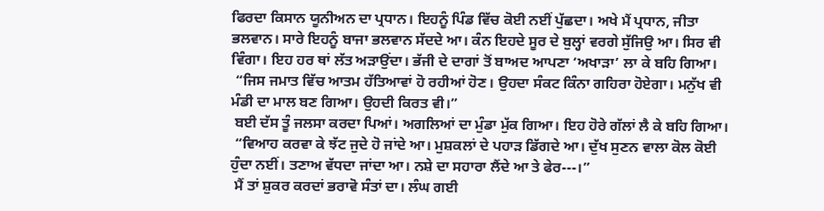ਫਿਰਦਾ ਕਿਸਾਨ ਯੂਨੀਅਨ ਦਾ ਪ੍ਰਧਾਨ। ਇਹਨੂੰ ਪਿੰਡ ਵਿੱਚ ਕੋਈ ਨਈਂ ਪੁੱਛਦਾ। ਅਖੇ ਮੈਂ ਪ੍ਰਧਾਨ, ਜੀਤਾ ਭਲਵਾਨ। ਸਾਰੇ ਇਹਨੂੰ ਬਾਜਾ ਭਲਵਾਨ ਸੱਦਦੇ ਆ। ਕੰਨ ਇਹਦੇ ਸੂਰ ਦੇ ਬੁਲ੍ਹਾਂ ਵਰਗੇ ਸੁੱਜਿਉ ਆ। ਸਿਰ ਵੀ ਵਿੰਗਾ। ਇਹ ਹਰ ਥਾਂ ਲੱਤ ਅੜਾਉਂਦਾ। ਭੱਜੀ ਦੇ ਦਾਗਾਂ ਤੋਂ ਬਾਅਦ ਆਪਣਾ ‘ਅਖਾੜਾ’ ਲਾ ਕੇ ਬਹਿ ਗਿਆ।
 “ਜਿਸ ਜਮਾਤ ਵਿੱਚ ਆਤਮ ਹੱਤਿਆਵਾਂ ਹੋ ਰਹੀਆਂ ਹੋਣ। ਉਹਦਾ ਸੰਕਟ ਕਿੰਨਾ ਗਹਿਰਾ ਹੋਏਗਾ। ਮਨੁੱਖ ਵੀ ਮੰਡੀ ਦਾ ਮਾਲ ਬਣ ਗਿਆ। ਉਹਦੀ ਕਿਰਤ ਵੀ।”
 ਬਈ ਦੱਸ ਤੂੰ ਜਲਸਾ ਕਰਦਾ ਪਿਆਂ। ਅਗਲਿਆਂ ਦਾ ਮੁੰਡਾ ਮੁੱਕ ਗਿਆ। ਇਹ ਹੋਰੇ ਗੱਲਾਂ ਲੈ ਕੇ ਬਹਿ ਗਿਆ।
 “ਵਿਆਹ ਕਰਵਾ ਕੇ ਝੱਟ ਜੁਦੇ ਹੋ ਜਾਂਦੇ ਆ। ਮੁਸ਼ਕਲਾਂ ਦੇ ਪਹਾੜ ਡਿੱਗਦੇ ਆ। ਦੁੱਖ ਸੁਣਨ ਵਾਲਾ ਕੋਲ ਕੋਈ ਹੁੰਦਾ ਨਈਂ। ਤਣਾਅ ਵੱਧਦਾ ਜਾਂਦਾ ਆ। ਨਸ਼ੇ ਦਾ ਸਹਾਰਾ ਲੈਂਦੇ ਆ ਤੇ ਫੇਰ---।”
 ਮੈਂ ਤਾਂ ਸ਼ੁਕਰ ਕਰਦਾਂ ਭਰਾਵੋ ਸੰਤਾਂ ਦਾ। ਲੰਘ ਗਈ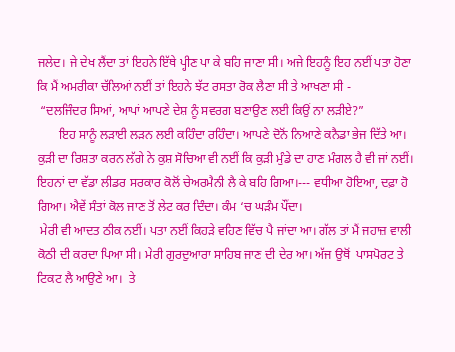ਜਲੇਦ। ਜੇ ਦੇਖ ਲੈਂਦਾ ਤਾਂ ਇਹਨੇ ਇੱਥੇ ਪ੍ਹੀਣ ਪਾ ਕੇ ਬਹਿ ਜਾਣਾ ਸੀ। ਅਜੇ ਇਹਨੂੰ ਇਹ ਨਈਂ ਪਤਾ ਹੋਣਾ ਕਿ ਮੈਂ ਅਮਰੀਕਾ ਚੱਲਿਆਂ ਨਈਂ ਤਾਂ ਇਹਨੇ ਝੱਟ ਰਸਤਾ ਰੋਕ ਲੈਣਾ ਸੀ ਤੇ ਆਖਣਾ ਸੀ -
 “ਦਲਜਿੰਦਰ ਸਿਆਂ, ਆਪਾਂ ਆਪਣੇ ਦੇਸ਼ ਨੂੰ ਸਵਰਗ ਬਣਾਉਣ ਲਈ ਕਿਉਂ ਨਾ ਲੜੀਏ?”
       ਇਹ ਸਾਨੂੰ ਲੜਾਈ ਲੜਨ ਲਈ ਕਹਿੰਦਾ ਰਹਿੰਦਾ। ਆਪਣੇ ਦੋਨੋਂ ਨਿਆਣੇ ਕਨੈਡਾ ਭੇਜ ਦਿੱਤੇ ਆ। ਕੁੜੀ ਦਾ ਰਿਸ਼ਤਾ ਕਰਨ ਲੱਗੇ ਨੇ ਕੁਸ਼ ਸੋਚਿਆ ਵੀ ਨਈਂ ਕਿ ਕੁੜੀ ਮੁੰਡੇ ਦਾ ਹਾਣ ਮੰਗਲ ਹੈ ਵੀ ਜਾਂ ਨਈਂ। ਇਹਨਾਂ ਦਾ ਵੱਡਾ ਲੀਡਰ ਸਰਕਾਰ ਕੋਲੋਂ ਚੇਅਰਮੈਨੀ ਲੈ ਕੇ ਬਹਿ ਗਿਆ।--- ਵਧੀਆ ਹੋਇਆ, ਦਫ਼ਾ ਹੋ ਗਿਆ। ਐਵੇਂ ਸੰਤਾਂ ਕੋਲ ਜਾਣ ਤੋਂ ਲੇਟ ਕਰ ਦਿੰਦਾ। ਕੰਮ ‘ਚ ਘੜੰਮ ਪੌਂਦਾ।
 ਮੇਰੀ ਵੀ ਆਦਤ ਠੀਕ ਨਈਂ। ਪਤਾ ਨਈਂ ਕਿਹੜੇ ਵਹਿਣ ਵਿੱਚ ਪੈ ਜਾਂਦਾ ਆ। ਗੱਲ ਤਾਂ ਮੈਂ ਜਹਾਜ਼ ਵਾਲੀ ਕੋਠੀ ਦੀ ਕਰਦਾ ਪਿਆ ਸੀ। ਮੇਰੀ ਗੁਰਦੁਆਰਾ ਸਾਹਿਬ ਜਾਣ ਦੀ ਦੇਰ ਆ। ਅੱਜ ਉਥੋਂ  ਪਾਸਪੋਰਟ ਤੇ ਟਿਕਟ ਲੈ ਆਉਣੇ ਆ।  ਤੇ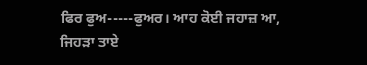ਫਿਰ ਫੁਅ-----ਫੁਅਰ। ਆਹ ਕੋਈ ਜਹਾਜ਼ ਆ, ਜਿਹੜਾ ਤਾਏ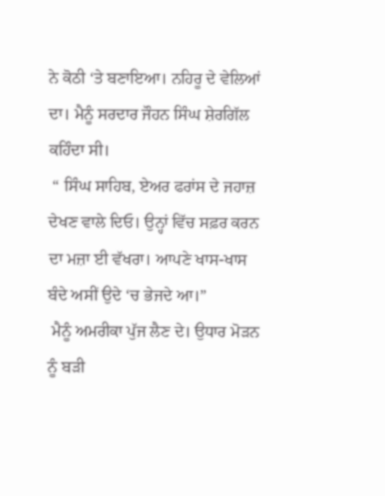ਨੇ ਕੋਠੀ ‘ਤੇ ਬਣਾਇਆ। ਨਹਿਰੂ ਦੇ ਵੇਲਿਆਂ ਦਾ। ਮੈਨੂੰ ਸਰਦਾਰ ਜੌਹਨ ਸਿੰਘ ਸ਼ੇਰਗਿੱਲ ਕਹਿੰਦਾ ਸੀ।
 “ ਸਿੰਘ ਸਾਹਿਬ, ਏਅਰ ਫਰਾਂਸ ਦੇ ਜਹਾਜ਼ ਦੇਖਣ ਵਾਲੇ ਦਿਓ। ਉਨ੍ਹਾਂ ਵਿੱਚ ਸਫ਼ਰ ਕਰਨ ਦਾ ਮਜ਼ਾ ਈ ਵੱਖਰਾ। ਆਪਣੇ ਖਾਸ-ਖਾਸ ਬੰਦੇ ਅਸੀਂ ਉਦੇ ‘ਚ ਭੇਜਦੇ ਆ।”
 ਮੈਨੂੰ ਅਮਰੀਕਾ ਪੁੱਜ ਲੈਣ ਦੇ। ਉਧਾਰ ਮੋੜਨ ਨੂੰ ਬੜੀ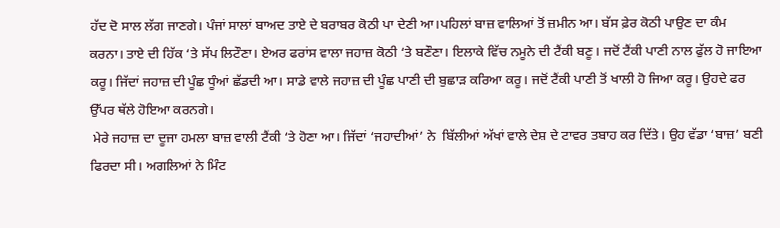ਹੱਦ ਦੋ ਸਾਲ ਲੱਗ ਜਾਣਗੇ। ਪੰਜਾਂ ਸਾਲਾਂ ਬਾਅਦ ਤਾਏ ਦੇ ਬਰਾਬਰ ਕੋਠੀ ਪਾ ਦੇਣੀ ਆ।ਪਹਿਲਾਂ ਬਾਜ਼ ਵਾਲਿਆਂ ਤੋਂ ਜ਼ਮੀਨ ਆ। ਬੱਸ ਫ਼ੇਰ ਕੋਠੀ ਪਾਉਣ ਦਾ ਕੰਮ ਕਰਨਾ। ਤਾਏ ਦੀ ਹਿੱਕ ‘ਤੇ ਸੱਪ ਲਿਟੌਣਾ। ਏਅਰ ਫਰਾਂਸ ਵਾਲਾ ਜਹਾਜ਼ ਕੋਠੀ ‘ਤੇ ਬਣੌਣਾ। ਇਲਾਕੇ ਵਿੱਚ ਨਮੂਨੇ ਦੀ ਟੈਂਕੀ ਬਣੂ। ਜਦੋਂ ਟੈਂਕੀ ਪਾਣੀ ਨਾਲ ਫੁੱਲ ਹੋ ਜਾਇਆ ਕਰੂ। ਜਿੱਦਾਂ ਜਹਾਜ਼ ਦੀ ਪੂੰਛ ਧੂੰਆਂ ਛੱਡਦੀ ਆ। ਸਾਡੇ ਵਾਲੇ ਜਹਾਜ਼ ਦੀ ਪੂੰਛ ਪਾਣੀ ਦੀ ਬੁਛਾੜ ਕਰਿਆ ਕਰੂ। ਜਦੋਂ ਟੈਂਕੀ ਪਾਣੀ ਤੋਂ ਖਾਲੀ ਹੋ ਜਿਆ ਕਰੂ। ਉਹਦੇ ਫਰ ਉੱਪਰ ਥੱਲੇ ਹੋਇਆ ਕਰਨਗੇ।
 ਮੇਰੇ ਜਹਾਜ਼ ਦਾ ਦੂਜਾ ਹਮਲਾ ਬਾਜ਼ ਵਾਲੀ ਟੈਂਕੀ ‘ਤੇ ਹੋਣਾ ਆ। ਜਿੱਦਾਂ ‘ਜਹਾਦੀਆਂ’ ਨੇ  ਬਿੱਲੀਆਂ ਅੱਖਾਂ ਵਾਲੇ ਦੇਸ਼ ਦੇ ਟਾਵਰ ਤਬਾਹ ਕਰ ਦਿੱਤੇ। ਉਹ ਵੱਡਾ ‘ਬਾਜ਼’ ਬਣੀ ਫਿਰਦਾ ਸੀ। ਅਗਲਿਆਂ ਨੇ ਮਿੰਟ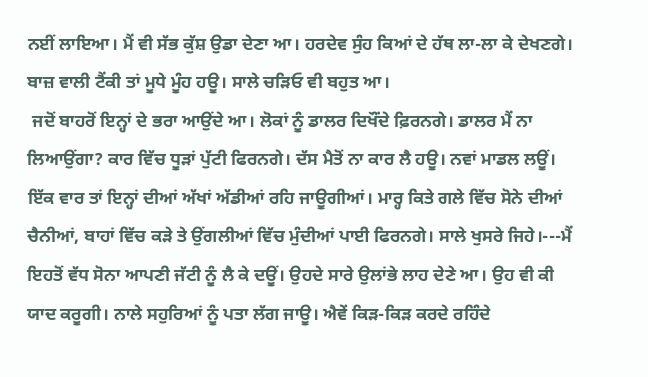ਨਈਂ ਲਾਇਆ। ਮੈਂ ਵੀ ਸੱਭ ਕੁੱਸ਼ ਉਡਾ ਦੇਣਾ ਆ। ਹਰਦੇਵ ਸੁੰਹ ਕਿਆਂ ਦੇ ਹੱਥ ਲਾ-ਲਾ ਕੇ ਦੇਖਣਗੇ। ਬਾਜ਼ ਵਾਲੀ ਟੈਂਕੀ ਤਾਂ ਮੂਧੇ ਮੂੰਹ ਹਊ। ਸਾਲੇ ਚੜਿਓ ਵੀ ਬਹੁਤ ਆ।
 ਜਦੋਂ ਬਾਹਰੋਂ ਇਨ੍ਹਾਂ ਦੇ ਭਰਾ ਆਉਂਦੇ ਆ। ਲੋਕਾਂ ਨੂੰ ਡਾਲਰ ਦਿਖੌਂਦੇ ਫ਼ਿਰਨਗੇ। ਡਾਲਰ ਮੈਂ ਨਾ ਲਿਆਉਂਗਾ? ਕਾਰ ਵਿੱਚ ਧੂੜਾਂ ਪੁੱਟੀ ਫਿਰਨਗੇ। ਦੱਸ ਮੈਤੋਂ ਨਾ ਕਾਰ ਲੈ ਹਊ। ਨਵਾਂ ਮਾਡਲ ਲਊਂ। ਇੱਕ ਵਾਰ ਤਾਂ ਇਨ੍ਹਾਂ ਦੀਆਂ ਅੱਖਾਂ ਅੱਡੀਆਂ ਰਹਿ ਜਾਊਗੀਆਂ। ਮਾਰ੍ਹ ਕਿਤੇ ਗਲੇ ਵਿੱਚ ਸੋਨੇ ਦੀਆਂ ਚੈਨੀਆਂ, ਬਾਹਾਂ ਵਿੱਚ ਕੜੇ ਤੇ ਉਂਗਲੀਆਂ ਵਿੱਚ ਮੁੰਦੀਆਂ ਪਾਈ ਫਿਰਨਗੇ। ਸਾਲੇ ਖੁਸਰੇ ਜਿਹੇ।---ਮੈਂ ਇਹਤੋਂ ਵੱਧ ਸੋਨਾ ਆਪਣੀ ਜੱਟੀ ਨੂੰ ਲੈ ਕੇ ਦਊਂ। ਉਹਦੇ ਸਾਰੇ ਉਲਾਂਭੇ ਲਾਹ ਦੇਣੇ ਆ। ਉਹ ਵੀ ਕੀ ਯਾਦ ਕਰੂਗੀ। ਨਾਲੇ ਸਹੁਰਿਆਂ ਨੂੰ ਪਤਾ ਲੱਗ ਜਾਊ। ਐਵੇਂ ਕਿੜ-ਕਿੜ ਕਰਦੇ ਰਹਿੰਦੇ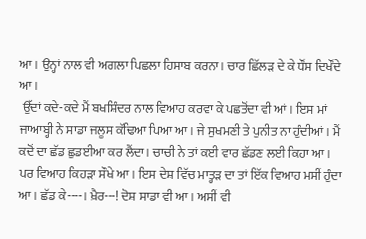ਆ। ਉਨ੍ਹਾਂ ਨਾਲ ਵੀ ਅਗਲਾ ਪਿਛਲਾ ਹਿਸਾਬ ਕਰਨਾ। ਚਾਰ ਛਿੱਲੜ ਦੇ ਕੇ ਧੌਂਸ ਦਿਖੌਂਦੇ ਆ।
 ਉੱਦਾਂ ਕਦੇ-ਕਦੇ ਮੈਂ ਬਖਸ਼ਿੰਦਰ ਨਾਲ ਵਿਆਹ ਕਰਵਾ ਕੇ ਪਛਤੋਂਦਾ ਵੀ ਆਂ। ਇਸ ਮਾਂ ਜਾਆਬ੍ਹੀ ਨੇ ਸਾਡਾ ਜਲੂਸ ਕੱਢਿਆ ਪਿਆ ਆ। ਜੇ ਸੁਖਮਣੀ ਤੇ ਪੁਨੀਤ ਨਾ ਹੁੰਦੀਆਂ। ਮੈਂ ਕਦੋਂ ਦਾ ਛੱਡ ਛੁਡਈਆ ਕਰ ਲੈਂਦਾ। ਚਾਚੀ ਨੇ ਤਾਂ ਕਈ ਵਾਰ ਛੱਡਣ ਲਈ ਕਿਹਾ ਆ। ਪਰ ਵਿਆਹ ਕਿਹੜਾ ਸੌਖੇ ਆ। ਇਸ ਦੇਸ਼ ਵਿੱਚ ਮਾਤ੍ਹੜ ਦਾ ਤਾਂ ਇੱਕ ਵਿਆਹ ਮਸੀਂ ਹੁੰਦਾ ਆ। ਛੱਡ ਕੇ----। ਖ਼ੈਰ---! ਦੋਸ਼ ਸਾਡਾ ਵੀ ਆ। ਅਸੀਂ ਵੀ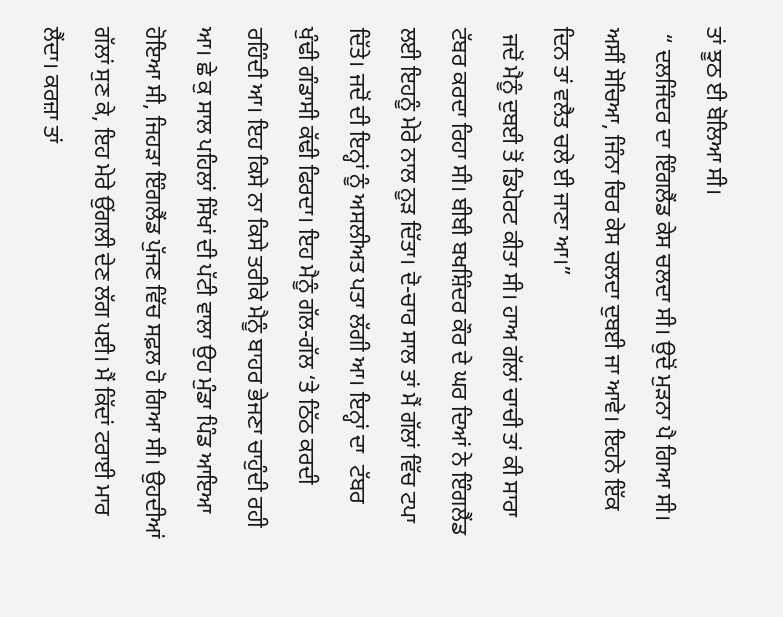ਤਾਂ ਝੂਠ ਈ ਬੋਲਿਆ ਸੀ।
 “ ਦਲਜਿੰਦਰ ਦਾ ਇੰਗਲੈਂਡ ਕੇਸ ਚਲਦਾ ਸੀ। ਉਦੋਂ ਮੁੜਨਾ ਪੈ ਗਿਆ ਸੀ। ਅਸੀਂ ਸੋਚਿਆ, ਜਿੰਨਾ ਚਿਰ ਕੇਸ ਚਲਦਾ ਦੁਬਈ ਜਾ ਆਵੇ। ਇਹਨੇ ਇੱਕ ਦਿਨ ਤਾਂ ਵਲੈਤ ਚਲੇ ਈ ਜਾਣਾ ਆ।”
 ਜਦੋਂ ਮੈਨੂੰ ਦੁਬਈ ਤੋਂ ਡਿਪੋਰਟ ਕੀਤਾ ਸੀ। ਹਾਅ ਗੱਲਾਂ ਚਾਚੀ ਤਾਂ ਕੀ ਸਾਰਾ ਟੱਬਰ ਕਰਦਾ ਰਿਹਾ ਸੀ। ਬੀਬੀ ਬਖਸ਼ਿੰਦਰ ਕੌਰ ਦੇ ਘਰ ਦਿਆਂ ਨੇ ਇੰਗਲੈਂਡ ਲਈ ਇਹਨੂੰ ਮੇਰੇ ਨਾਲ ਨੂੜ ਦਿੱਤਾ। ਦੋ-ਚਾਰ ਸਾਲ ਤਾਂ ਮੈਂ ਗੱਲਾਂ ਵਿੱਚ ਟਪਾ ਦਿੱਤੇ। ਜਦੋਂ ਦੀ ਇਨ੍ਹਾਂ ਨੂੰ ਅਸਲੀਅਤ ਪਤਾ ਲੱਗੀ ਆ। ਇਨ੍ਹਾਂ ਦਾ  ਟੱਬਰ ਖੁੰਢੀ ਗੰਡਾਸੀ ਕੱਢੀ ਫਿਰਦਾ। ਇਹ ਮੈਨੂੰ ਗੱਲ-ਗੱਲ ‘ਤੇ ਠਿੱਠ ਕਰਦੀ ਰਹਿੰਦੀ ਆ। ਇਹ ਕਿਸੇ ਨਾ ਕਿਸੇ ਤਰੀਕੇ ਮੈਨੂੰ ਬਾਹਰ ਭੇਜਣਾ ਚਾਹੁੰਦੀ ਰਹੀ ਆ। ਛੇ ਕੁ ਸਾਲ ਪਹਿਲਾਂ ਸਿੱਖਾਂ ਦੀ ਪੱਟੀ ਵਾਲਾ ਉਹ ਮੁੰਡਾ ਪਿੰਡ ਆਇਆ ਹੋਇਆ ਸੀ, ਜਿਹੜਾ ਇੰਗਲੈਂਡ ਪੁੱਜਣ ਵਿੱਚ ਸਫ਼ਲ ਹੋ ਗਿਆ ਸੀ। ਉਹਦੀਆਂ ਗੱਲਾਂ ਸੁਣ ਕੇ, ਇਹ ਮੇਰੇ ਉਂਗਲੀ ਦੇਣ ਲੱਗ ਪਈ। ਮੈਂ ਕਿੱਦਾਂ ਟਰਾਈ ਮਾਰ ਲੈਂਦਾ। ਕਰਜ਼ਾ ਤਾਂ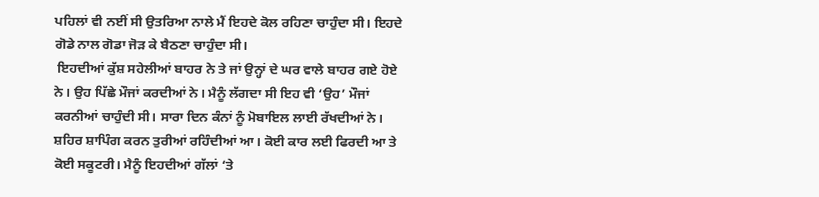ਪਹਿਲਾਂ ਵੀ ਨਈਂ ਸੀ ਉਤਰਿਆ ਨਾਲੇ ਮੈਂ ਇਹਦੇ ਕੋਲ ਰਹਿਣਾ ਚਾਹੁੰਦਾ ਸੀ। ਇਹਦੇ ਗੋਡੇ ਨਾਲ ਗੋਡਾ ਜੋੜ ਕੇ ਬੈਠਣਾ ਚਾਹੁੰਦਾ ਸੀ।
 ਇਹਦੀਆਂ ਕੁੱਸ਼ ਸਹੇਲੀਆਂ ਬਾਹਰ ਨੇ ਤੇ ਜਾਂ ਉਨ੍ਹਾਂ ਦੇ ਘਰ ਵਾਲੇ ਬਾਹਰ ਗਏ ਹੋਏ ਨੇ। ਉਹ ਪਿੱਛੇ ਮੌਜਾਂ ਕਰਦੀਆਂ ਨੇ। ਮੈਨੂੰ ਲੱਗਦਾ ਸੀ ਇਹ ਵੀ ‘ਉਹ’ ਮੌਜਾਂ ਕਰਨੀਆਂ ਚਾਹੁੰਦੀ ਸੀ। ਸਾਰਾ ਦਿਨ ਕੰਨਾਂ ਨੂੰ ਮੋਬਾਇਲ ਲਾਈ ਰੱਖਦੀਆਂ ਨੇ। ਸ਼ਹਿਰ ਸ਼ਾਪਿੰਗ ਕਰਨ ਤੁਰੀਆਂ ਰਹਿੰਦੀਆਂ ਆ। ਕੋਈ ਕਾਰ ਲਈ ਫਿਰਦੀ ਆ ਤੇ ਕੋਈ ਸਕੂਟਰੀ। ਮੈਨੂੰ ਇਹਦੀਆਂ ਗੱਲਾਂ ‘ਤੇ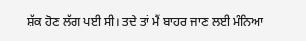ਸ਼ੱਕ ਹੋਣ ਲੱਗ ਪਈ ਸੀ। ਤਦੇ ਤਾਂ ਮੈਂ ਬਾਹਰ ਜਾਣ ਲਈ ਮੰਨਿਆ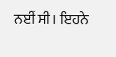ਨਈਂ ਸੀ। ਇਹਨੇ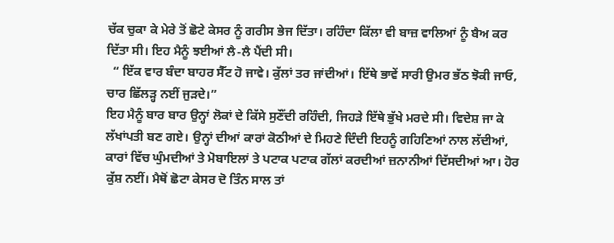ਚੱਕ ਚੁਕਾ ਕੇ ਮੇਰੇ ਤੋਂ ਛੋਟੇ ਕੇਸਰ ਨੂੰ ਗਰੀਸ ਭੇਜ ਦਿੱਤਾ। ਰਹਿੰਦਾ ਕਿੱਲਾ ਵੀ ਬਾਜ਼ ਵਾਲਿਆਂ ਨੂੰ ਬੈਅ ਕਰ ਦਿੱਤਾ ਸੀ। ਇਹ ਮੈਨੂੰ ਝਈਆਂ ਲੈ-ਲੈ ਪੈਂਦੀ ਸੀ।
  “ ਇੱਕ ਵਾਰ ਬੰਦਾ ਬਾਹਰ ਸੈੱਟ ਹੋ ਜਾਵੇ। ਕੁੱਲਾਂ ਤਰ ਜਾਂਦੀਆਂ। ਇੱਥੇ ਭਾਵੇਂ ਸਾਰੀ ਉਮਰ ਭੱਠ ਝੋਕੀ ਜਾਓ, ਚਾਰ ਛਿੱਲੜ੍ਹ ਨਈਂ ਜੁੜਦੇ।”
ਇਹ ਮੈਨੂੰ ਬਾਰ ਬਾਰ ਉਨ੍ਹਾਂ ਲੋਕਾਂ ਦੇ ਕਿੱਸੇ ਸੁਣੌਂਦੀ ਰਹਿੰਦੀ, ਜਿਹੜੇ ਇੱਥੇ ਭੁੱਖੇ ਮਰਦੇ ਸੀ। ਵਿਦੇਸ਼ ਜਾ ਕੇ ਲੱਖਾਂਪਤੀ ਬਣ ਗਏ। ਉਨ੍ਹਾਂ ਦੀਆਂ ਕਾਰਾਂ ਕੋਠੀਆਂ ਦੇ ਮਿਹਣੇ ਦਿੰਦੀ ਇਹਨੂੰ ਗਹਿਣਿਆਂ ਨਾਲ ਲੱਦੀਆਂ, ਕਾਰਾਂ ਵਿੱਚ ਘੁੰਮਦੀਆਂ ਤੇ ਮੋਬਾਇਲਾਂ ਤੇ ਪਟਾਕ ਪਟਾਕ ਗੱਲਾਂ ਕਰਦੀਆਂ ਜ਼ਨਾਨੀਆਂ ਦਿੱਸਦੀਆਂ ਆ। ਹੋਰ ਕੁੱਸ਼ ਨਈਂ। ਮੈਥੋਂ ਛੋਟਾ ਕੇਸਰ ਦੋ ਤਿੰਨ ਸਾਲ ਤਾਂ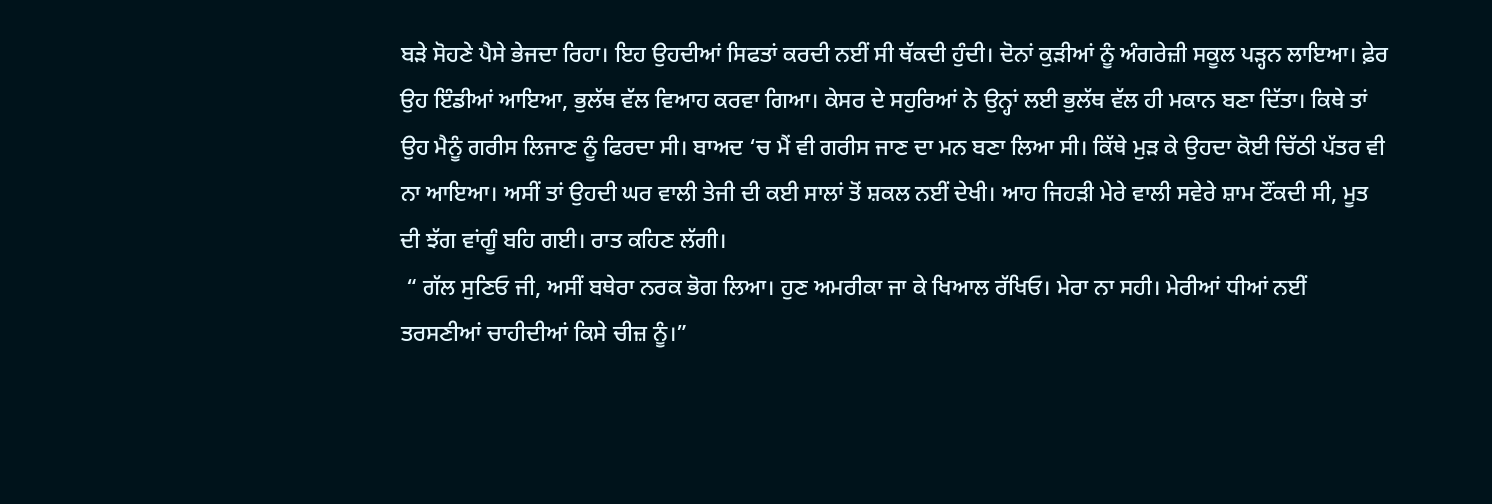ਬੜੇ ਸੋਹਣੇ ਪੈਸੇ ਭੇਜਦਾ ਰਿਹਾ। ਇਹ ਉਹਦੀਆਂ ਸਿਫਤਾਂ ਕਰਦੀ ਨਈਂ ਸੀ ਥੱਕਦੀ ਹੁੰਦੀ। ਦੋਨਾਂ ਕੁੜੀਆਂ ਨੂੰ ਅੰਗਰੇਜ਼ੀ ਸਕੂਲ ਪੜ੍ਹਨ ਲਾਇਆ। ਫ਼ੇਰ ਉਹ ਇੰਡੀਆਂ ਆਇਆ, ਭੁਲੱਥ ਵੱਲ ਵਿਆਹ ਕਰਵਾ ਗਿਆ। ਕੇਸਰ ਦੇ ਸਹੁਰਿਆਂ ਨੇ ਉਨ੍ਹਾਂ ਲਈ ਭੁਲੱਥ ਵੱਲ ਹੀ ਮਕਾਨ ਬਣਾ ਦਿੱਤਾ। ਕਿਥੇ ਤਾਂ ਉਹ ਮੈਨੂੰ ਗਰੀਸ ਲਿਜਾਣ ਨੂੰ ਫਿਰਦਾ ਸੀ। ਬਾਅਦ ‘ਚ ਮੈਂ ਵੀ ਗਰੀਸ ਜਾਣ ਦਾ ਮਨ ਬਣਾ ਲਿਆ ਸੀ। ਕਿੱਥੇ ਮੁੜ ਕੇ ਉਹਦਾ ਕੋਈ ਚਿੱਠੀ ਪੱਤਰ ਵੀ ਨਾ ਆਇਆ। ਅਸੀਂ ਤਾਂ ਉਹਦੀ ਘਰ ਵਾਲੀ ਤੇਜੀ ਦੀ ਕਈ ਸਾਲਾਂ ਤੋਂ ਸ਼ਕਲ ਨਈਂ ਦੇਖੀ। ਆਹ ਜਿਹੜੀ ਮੇਰੇ ਵਾਲੀ ਸਵੇਰੇ ਸ਼ਾਮ ਟੌਂਕਦੀ ਸੀ, ਮੂਤ ਦੀ ਝੱਗ ਵਾਂਗੂੰ ਬਹਿ ਗਈ। ਰਾਤ ਕਹਿਣ ਲੱਗੀ।
 “ ਗੱਲ ਸੁਣਿਓ ਜੀ, ਅਸੀਂ ਬਥੇਰਾ ਨਰਕ ਭੋਗ ਲਿਆ। ਹੁਣ ਅਮਰੀਕਾ ਜਾ ਕੇ ਖਿਆਲ ਰੱਖਿਓ। ਮੇਰਾ ਨਾ ਸਹੀ। ਮੇਰੀਆਂ ਧੀਆਂ ਨਈਂ ਤਰਸਣੀਆਂ ਚਾਹੀਦੀਆਂ ਕਿਸੇ ਚੀਜ਼ ਨੂੰ।”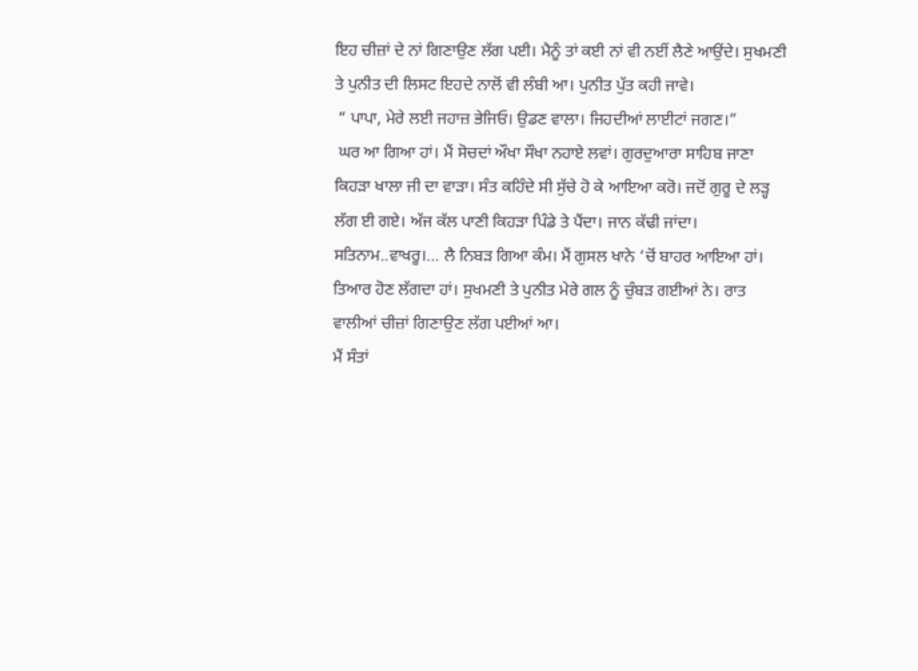ਇਹ ਚੀਜ਼ਾਂ ਦੇ ਨਾਂ ਗਿਣਾਉਣ ਲੱਗ ਪਈ। ਮੈਨੂੰ ਤਾਂ ਕਈ ਨਾਂ ਵੀ ਨਈਂ ਲੈਣੇ ਆਉਂਦੇ। ਸੁਖਮਣੀ ਤੇ ਪੁਨੀਤ ਦੀ ਲਿਸਟ ਇਹਦੇ ਨਾਲੋਂ ਵੀ ਲੰਬੀ ਆ। ਪੁਨੀਤ ਪੁੱਤ ਕਹੀ ਜਾਵੇ।
 “ ਪਾਪਾ, ਮੇਰੇ ਲਈ ਜਹਾਜ਼ ਭੇਜਿਓ। ਉਡਣ ਵਾਲਾ। ਜਿਹਦੀਆਂ ਲਾਈਟਾਂ ਜਗਣ।”
 ਘਰ ਆ ਗਿਆ ਹਾਂ। ਮੈਂ ਸੋਚਦਾਂ ਔਖਾ ਸੌਖਾ ਨਹਾਏ ਲਵਾਂ। ਗੁਰਦੁਆਰਾ ਸਾਹਿਬ ਜਾਣਾ ਕਿਹੜਾ ਖਾਲਾ ਜੀ ਦਾ ਵਾੜਾ। ਸੰਤ ਕਹਿੰਦੇ ਸੀ ਸੁੱਚੇ ਹੋ ਕੇ ਆਇਆ ਕਰੋ। ਜਦੋਂ ਗੁਰੂ ਦੇ ਲੜ੍ਹ ਲੱਗ ਈ ਗਏ। ਅੱਜ ਕੱਲ ਪਾਣੀ ਕਿਹੜਾ ਪਿੰਡੇ ਤੇ ਪੈਂਦਾ। ਜਾਨ ਕੱਢੀ ਜਾਂਦਾ। ਸਤਿਨਾਮ..ਵਾਖਰੂ।… ਲੈ ਨਿਬੜ ਗਿਆ ਕੰਮ। ਮੈਂ ਗੁਸਲ ਖਾਨੇ ‘ਚੋਂ ਬਾਹਰ ਆਇਆ ਹਾਂ। ਤਿਆਰ ਹੋਣ ਲੱਗਦਾ ਹਾਂ। ਸੁਖਮਣੀ ਤੇ ਪੁਨੀਤ ਮੇਰੇ ਗਲ ਨੂੰ ਚੁੰਬੜ ਗਈਆਂ ਨੇ। ਰਾਤ ਵਾਲੀਆਂ ਚੀਜ਼ਾਂ ਗਿਣਾਉਣ ਲੱਗ ਪਈਆਂ ਆ।
ਮੈਂ ਸੰਤਾਂ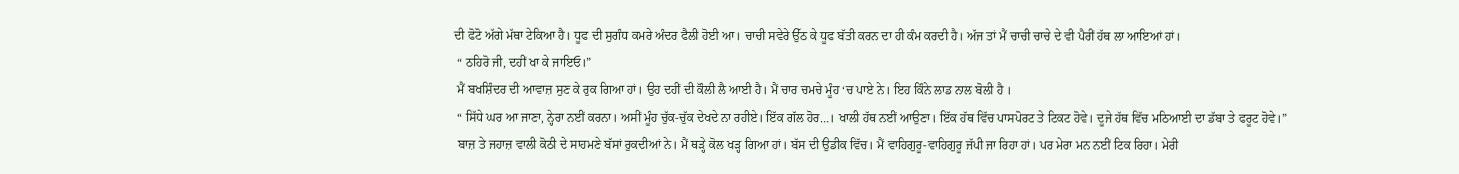ਦੀ ਫੋਟੋ ਅੱਗੇ ਮੱਥਾ ਟੇਕਿਆ ਹੈ। ਧੂਫ ਦੀ ਸੁਗੰਧ ਕਮਰੇ ਅੰਦਰ ਫੈਲੀ ਹੋਈ ਆ। ਚਾਚੀ ਸਵੇਰੇ ਉੱਠ ਕੇ ਧੂਫ ਬੱਤੀ ਕਰਨ ਦਾ ਹੀ ਕੰਮ ਕਰਦੀ ਹੈ। ਅੱਜ ਤਾਂ ਮੈਂ ਚਾਚੀ ਚਾਚੇ ਦੇ ਵੀ ਪੈਰੀਂ ਹੱਥ ਲਾ ਆਇਆਂ ਹਾਂ।
 “ ਠਹਿਰੋ ਜੀ, ਦਹੀਂ ਖਾ ਕੇ ਜਾਇਓ।”
 ਮੈਂ ਬਖਸ਼ਿੰਦਰ ਦੀ ਆਵਾਜ਼ ਸੁਣ ਕੇ ਰੁਕ ਗਿਆ ਹਾਂ। ਉਹ ਦਹੀਂ ਦੀ ਕੌਲੀ ਲੈ ਆਈ ਹੈ। ਮੈਂ ਚਾਰ ਚਮਚੇ ਮੂੰਹ ‘ਚ ਪਾਏ ਨੇ। ਇਹ ਕਿੰਨੇ ਲਾਡ ਨਾਲ ਬੋਲੀ ਹੈ ।
 “ ਸਿੱਧੇ ਘਰ ਆ ਜਾਣਾ, ਨ੍ਹੇਰਾ ਨਈਂ ਕਰਨਾ। ਅਸੀਂ ਮੂੰਹ ਚੁੱਕ-ਚੁੱਕ ਦੇਖਦੇ ਨਾ ਰਹੀਏ। ਇੱਕ ਗੱਲ ਹੋਰ…। ਖਾਲੀ ਹੱਥ ਨਈਂ ਆਉਣਾ। ਇੱਕ ਹੱਥ ਵਿੱਚ ਪਾਸਪੋਰਟ ਤੇ ਟਿਕਟ ਹੋਵੇ। ਦੂਜੇ ਹੱਥ ਵਿੱਚ ਮਠਿਆਈ ਦਾ ਡੱਬਾ ਤੇ ਫਰੂਟ ਹੋਵੇ।”
 ਬਾਜ਼ ਤੇ ਜਹਾਜ਼ ਵਾਲੀ ਕੋਠੀ ਦੇ ਸਾਹਮਣੇ ਬੱਸਾਂ ਰੁਕਦੀਆਂ ਨੇ। ਮੈਂ ਥੜ੍ਹੇ ਕੋਲ ਖੜ੍ਹ ਗਿਆ ਹਾਂ। ਬੱਸ ਦੀ ਉਡੀਕ ਵਿੱਚ। ਮੈਂ ਵਾਹਿਗੁਰੂ-ਵਾਹਿਗੁਰੂ ਜੱਪੀ ਜਾ ਰਿਹਾ ਹਾਂ। ਪਰ ਮੇਰਾ ਮਨ ਨਈਂ ਟਿਕ ਰਿਹਾ। ਮੇਰੀ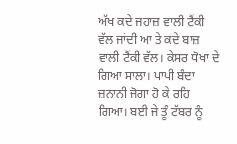ਅੱਖ ਕਦੇ ਜਹਾਜ਼ ਵਾਲੀ ਟੈਂਕੀ ਵੱਲ ਜਾਂਦੀ ਆ ਤੇ ਕਦੇ ਬਾਜ਼ ਵਾਲੀ ਟੈਂਕੀ ਵੱਲ। ਕੇਸਰ ਧੋਖਾ ਦੇ ਗਿਆ ਸਾਲਾ। ਪਾਪੀ ਬੰਦਾ ਜ਼ਨਾਨੀ ਜੋਗਾ ਹੋ ਕੇ ਰਹਿ ਗਿਆ। ਬਈ ਜੇ ਤੂੰ ਟੱਬਰ ਨੂੰ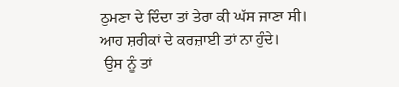ਠੁਮਣਾ ਦੇ ਦਿੰਦਾ ਤਾਂ ਤੇਰਾ ਕੀ ਘੱਸ ਜਾਣਾ ਸੀ। ਆਹ ਸ਼ਰੀਕਾਂ ਦੇ ਕਰਜ਼ਾਈ ਤਾਂ ਨਾ ਹੁੰਦੇ।
 ਉਸ ਨੂੰ ਤਾਂ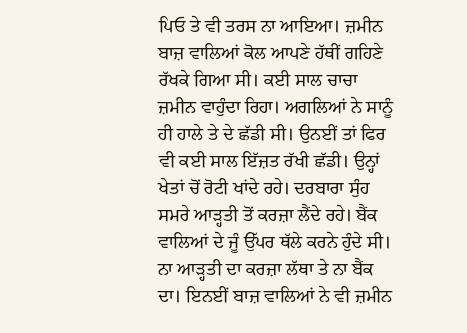ਪਿਓ ਤੇ ਵੀ ਤਰਸ ਨਾ ਆਇਆ। ਜ਼ਮੀਨ ਬਾਜ਼ ਵਾਲਿਆਂ ਕੋਲ ਆਪਣੇ ਹੱਥੀਂ ਗਹਿਣੇ ਰੱਖਕੇ ਗਿਆ ਸੀ। ਕਈ ਸਾਲ ਚਾਚਾ ਜ਼ਮੀਨ ਵਾਹੁੰਦਾ ਰਿਹਾ। ਅਗਲਿਆਂ ਨੇ ਸਾਨੂੰ ਹੀ ਹਾਲੇ ਤੇ ਦੇ ਛੱਡੀ ਸੀ। ਉਨਈਂ ਤਾਂ ਫਿਰ ਵੀ ਕਈ ਸਾਲ ਇੱਜ਼ਤ ਰੱਖੀ ਛੱਡੀ। ਉਨ੍ਹਾਂ ਖੇਤਾਂ ਚੋਂ ਰੋਟੀ ਖਾਂਦੇ ਰਹੇ। ਦਰਬਾਰਾ ਸੁੰਹ ਸਮਰੇ ਆੜ੍ਹਤੀ ਤੋਂ ਕਰਜ਼ਾ ਲੈਂਦੇ ਰਹੇ। ਬੈਂਕ ਵਾਲਿਆਂ ਦੇ ਜੂੰ ਉੱਪਰ ਥੱਲੇ ਕਰਨੇ ਹੁੰਦੇ ਸੀ। ਨਾ ਆੜ੍ਹਤੀ ਦਾ ਕਰਜ਼ਾ ਲੱਥਾ ਤੇ ਨਾ ਬੈਂਕ ਦਾ। ਇਨਈਂ ਬਾਜ਼ ਵਾਲਿਆਂ ਨੇ ਵੀ ਜ਼ਮੀਨ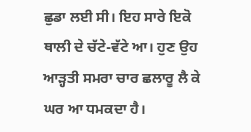ਛੁਡਾ ਲਈ ਸੀ। ਇਹ ਸਾਰੇ ਇਕੋ ਥਾਲੀ ਦੇ ਚੱਟੇ-ਵੱਟੇ ਆ। ਹੁਣ ਉਹ ਆੜ੍ਹਤੀ ਸਮਰਾ ਚਾਰ ਛਲਾਰੂ ਲੈ ਕੇ ਘਰ ਆ ਧਮਕਦਾ ਹੈ।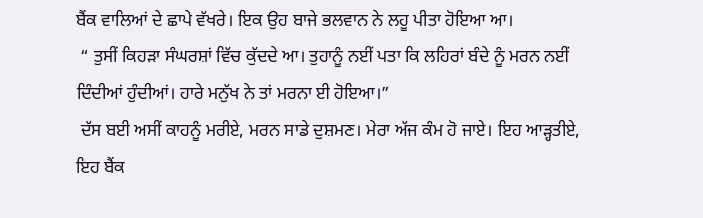ਬੈਂਕ ਵਾਲਿਆਂ ਦੇ ਛਾਪੇ ਵੱਖਰੇ। ਇਕ ਉਹ ਬਾਜੇ ਭਲਵਾਨ ਨੇ ਲਹੂ ਪੀਤਾ ਹੋਇਆ ਆ।
 “ ਤੁਸੀਂ ਕਿਹੜਾ ਸੰਘਰਸ਼ਾਂ ਵਿੱਚ ਕੁੱਦਦੇ ਆ। ਤੁਹਾਨੂੰ ਨਈਂ ਪਤਾ ਕਿ ਲਹਿਰਾਂ ਬੰਦੇ ਨੂੰ ਮਰਨ ਨਈਂ ਦਿੰਦੀਆਂ ਹੁੰਦੀਆਂ। ਹਾਰੇ ਮਨੁੱਖ ਨੇ ਤਾਂ ਮਰਨਾ ਈ ਹੋਇਆ।”
 ਦੱਸ ਬਈ ਅਸੀਂ ਕਾਹਨੂੰ ਮਰੀਏ, ਮਰਨ ਸਾਡੇ ਦੁਸ਼ਮਣ। ਮੇਰਾ ਅੱਜ ਕੰਮ ਹੋ ਜਾਏ। ਇਹ ਆੜ੍ਹਤੀਏ, ਇਹ ਬੈਂਕ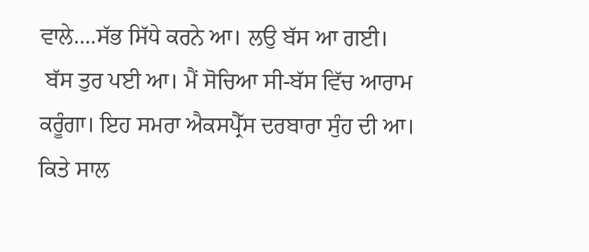ਵਾਲੇ….ਸੱਭ ਸਿੱਧੇ ਕਰਨੇ ਆ। ਲਉ ਬੱਸ ਆ ਗਈ।
 ਬੱਸ ਤੁਰ ਪਈ ਆ। ਮੈਂ ਸੋਚਿਆ ਸੀ-ਬੱਸ ਵਿੱਚ ਆਰਾਮ ਕਰੂੰਗਾ। ਇਹ ਸਮਰਾ ਐਕਸਪ੍ਰੈੱਸ ਦਰਬਾਰਾ ਸੁੰਹ ਦੀ ਆ। ਕਿਤੇ ਸਾਲ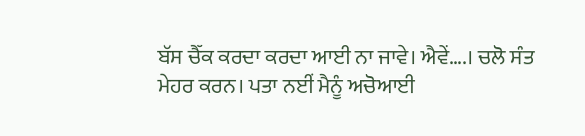ਬੱਸ ਚੈੱਕ ਕਰਦਾ ਕਰਦਾ ਆਈ ਨਾ ਜਾਵੇ। ਐਵੇਂ….। ਚਲੋ ਸੰਤ ਮੇਹਰ ਕਰਨ। ਪਤਾ ਨਈਂ ਮੈਨੂੰ ਅਚੋਆਈ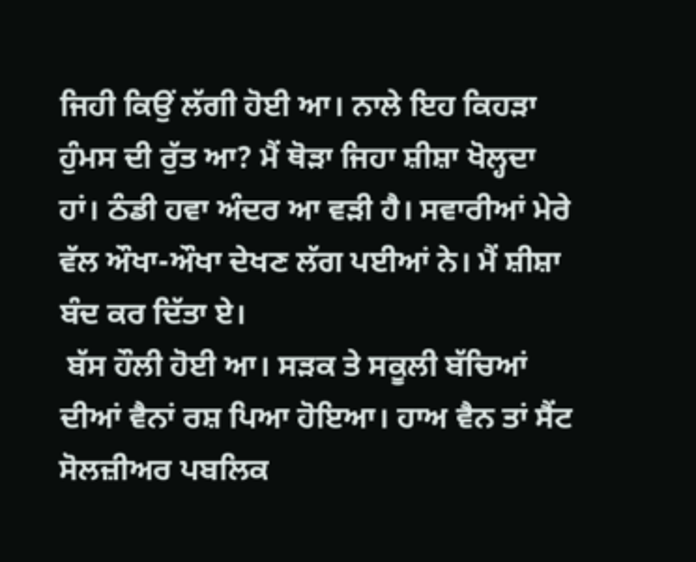ਜਿਹੀ ਕਿਉਂ ਲੱਗੀ ਹੋਈ ਆ। ਨਾਲੇ ਇਹ ਕਿਹੜਾ ਹੁੰਮਸ ਦੀ ਰੁੱਤ ਆ? ਮੈਂ ਥੋੜਾ ਜਿਹਾ ਸ਼ੀਸ਼ਾ ਖੋਲ੍ਹਦਾ ਹਾਂ। ਠੰਡੀ ਹਵਾ ਅੰਦਰ ਆ ਵੜੀ ਹੈ। ਸਵਾਰੀਆਂ ਮੇਰੇ ਵੱਲ ਔਖਾ-ਔਖਾ ਦੇਖਣ ਲੱਗ ਪਈਆਂ ਨੇ। ਮੈਂ ਸ਼ੀਸ਼ਾ ਬੰਦ ਕਰ ਦਿੱਤਾ ਏ।
 ਬੱਸ ਹੌਲੀ ਹੋਈ ਆ। ਸੜਕ ਤੇ ਸਕੂਲੀ ਬੱਚਿਆਂ ਦੀਆਂ ਵੈਨਾਂ ਰਸ਼ ਪਿਆ ਹੋਇਆ। ਹਾਅ ਵੈਨ ਤਾਂ ਸੈਂਟ ਸੋਲਜ਼ੀਅਰ ਪਬਲਿਕ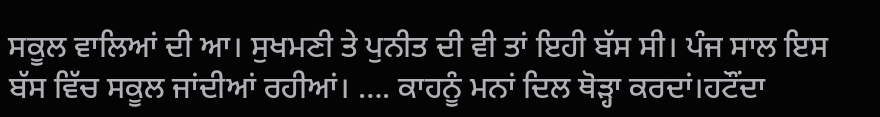ਸਕੂਲ ਵਾਲਿਆਂ ਦੀ ਆ। ਸੁਖਮਣੀ ਤੇ ਪੁਨੀਤ ਦੀ ਵੀ ਤਾਂ ਇਹੀ ਬੱਸ ਸੀ। ਪੰਜ ਸਾਲ ਇਸ ਬੱਸ ਵਿੱਚ ਸਕੂਲ ਜਾਂਦੀਆਂ ਰਹੀਆਂ। …. ਕਾਹਨੂੰ ਮਨਾਂ ਦਿਲ ਥੋੜ੍ਹਾ ਕਰਦਾਂ।ਹਟੌਂਦਾ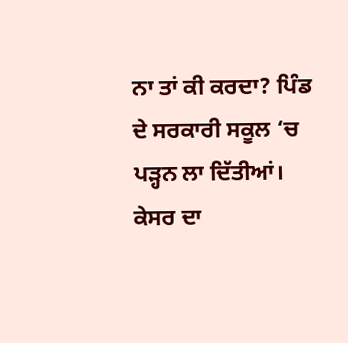ਨਾ ਤਾਂ ਕੀ ਕਰਦਾ? ਪਿੰਡ ਦੇ ਸਰਕਾਰੀ ਸਕੂਲ ‘ਚ ਪੜ੍ਹਨ ਲਾ ਦਿੱਤੀਆਂ। ਕੇਸਰ ਦਾ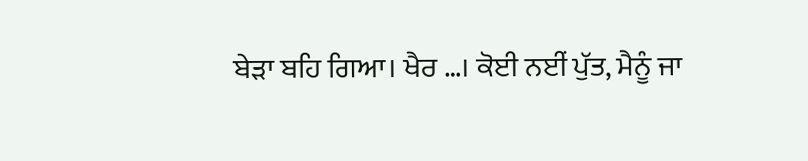ਬੇੜਾ ਬਹਿ ਗਿਆ। ਖੈਰ …। ਕੋਈ ਨਈਂ ਪੁੱਤ, ਮੈਨੂੰ ਜਾ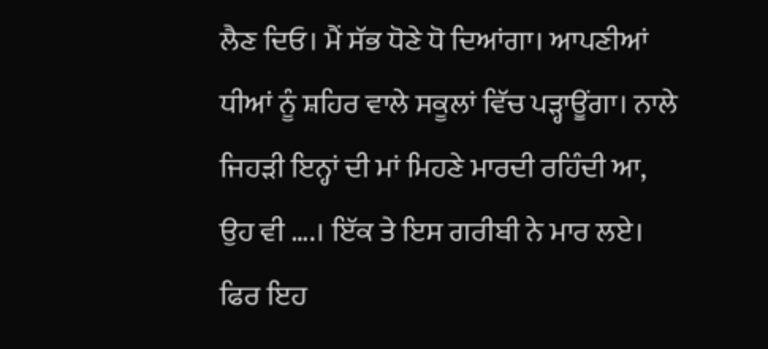ਲੈਣ ਦਿਓ। ਮੈਂ ਸੱਭ ਧੋਣੇ ਧੋ ਦਿਆਂਗਾ। ਆਪਣੀਆਂ ਧੀਆਂ ਨੂੰ ਸ਼ਹਿਰ ਵਾਲੇ ਸਕੂਲਾਂ ਵਿੱਚ ਪੜ੍ਹਾਊਂਗਾ। ਨਾਲੇ ਜਿਹੜੀ ਇਨ੍ਹਾਂ ਦੀ ਮਾਂ ਮਿਹਣੇ ਮਾਰਦੀ ਰਹਿੰਦੀ ਆ, ਉਹ ਵੀ ….। ਇੱਕ ਤੇ ਇਸ ਗਰੀਬੀ ਨੇ ਮਾਰ ਲਏ। ਫਿਰ ਇਹ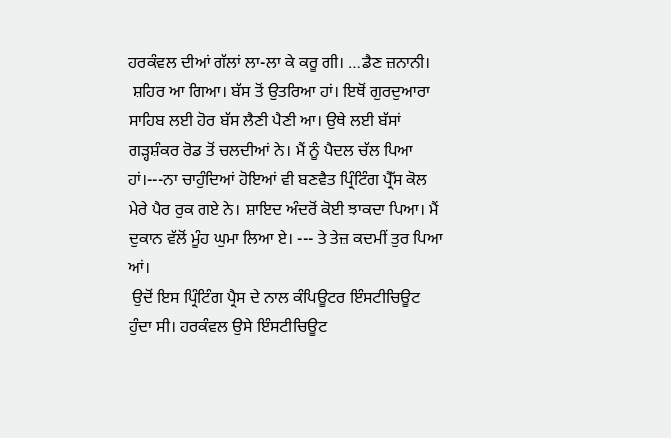ਹਰਕੰਵਲ ਦੀਆਂ ਗੱਲਾਂ ਲਾ-ਲਾ ਕੇ ਕਰੂ ਗੀ। …ਡੈਣ ਜ਼ਨਾਨੀ।
 ਸ਼ਹਿਰ ਆ ਗਿਆ। ਬੱਸ ਤੋਂ ਉਤਰਿਆ ਹਾਂ। ਇਥੋਂ ਗੁਰਦੁਆਰਾ ਸਾਹਿਬ ਲਈ ਹੋਰ ਬੱਸ ਲੈਣੀ ਪੈਣੀ ਆ। ਉਥੇ ਲਈ ਬੱਸਾਂ ਗੜ੍ਹਸ਼ੰਕਰ ਰੋਡ ਤੋਂ ਚਲਦੀਆਂ ਨੇ। ਮੈਂ ਨੂੰ ਪੈਦਲ ਚੱਲ ਪਿਆ ਹਾਂ।---ਨਾ ਚਾਹੁੰਦਿਆਂ ਹੋਇਆਂ ਵੀ ਬਣਵੈਤ ਪ੍ਰਿੰਟਿੰਗ ਪ੍ਰੈੱਸ ਕੋਲ ਮੇਰੇ ਪੈਰ ਰੁਕ ਗਏ ਨੇ। ਸ਼ਾਇਦ ਅੰਦਰੋਂ ਕੋਈ ਝਾਕਦਾ ਪਿਆ। ਮੈਂ ਦੁਕਾਨ ਵੱਲੋਂ ਮੂੰਹ ਘੁਮਾ ਲਿਆ ਏ। --- ਤੇ ਤੇਜ਼ ਕਦਮੀਂ ਤੁਰ ਪਿਆ ਆਂ।
 ਉਦੋਂ ਇਸ ਪ੍ਰਿੰਟਿੰਗ ਪ੍ਰੈਸ ਦੇ ਨਾਲ ਕੰਪਿਊਟਰ ਇੰਸਟੀਚਿਊਟ ਹੁੰਦਾ ਸੀ। ਹਰਕੰਵਲ ਉਸੇ ਇੰਸਟੀਚਿਊਟ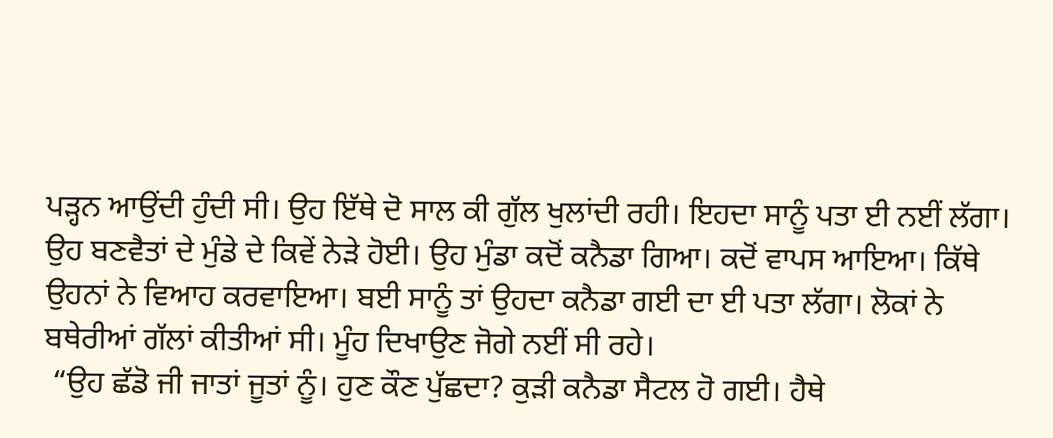ਪੜ੍ਹਨ ਆਉਂਦੀ ਹੁੰਦੀ ਸੀ। ਉਹ ਇੱਥੇ ਦੋ ਸਾਲ ਕੀ ਗੁੱਲ ਖੁਲਾਂਦੀ ਰਹੀ। ਇਹਦਾ ਸਾਨੂੰ ਪਤਾ ਈ ਨਈਂ ਲੱਗਾ। ਉਹ ਬਣਵੈਤਾਂ ਦੇ ਮੁੰਡੇ ਦੇ ਕਿਵੇਂ ਨੇੜੇ ਹੋਈ। ਉਹ ਮੁੰਡਾ ਕਦੋਂ ਕਨੈਡਾ ਗਿਆ। ਕਦੋਂ ਵਾਪਸ ਆਇਆ। ਕਿੱਥੇ ਉਹਨਾਂ ਨੇ ਵਿਆਹ ਕਰਵਾਇਆ। ਬਈ ਸਾਨੂੰ ਤਾਂ ਉਹਦਾ ਕਨੈਡਾ ਗਈ ਦਾ ਈ ਪਤਾ ਲੱਗਾ। ਲੋਕਾਂ ਨੇ ਬਥੇਰੀਆਂ ਗੱਲਾਂ ਕੀਤੀਆਂ ਸੀ। ਮੂੰਹ ਦਿਖਾਉਣ ਜੋਗੇ ਨਈਂ ਸੀ ਰਹੇ।
 “ਉਹ ਛੱਡੋ ਜੀ ਜਾਤਾਂ ਜੂਤਾਂ ਨੂੰ। ਹੁਣ ਕੌਣ ਪੁੱਛਦਾ? ਕੁੜੀ ਕਨੈਡਾ ਸੈਟਲ ਹੋ ਗਈ। ਹੈਥੇ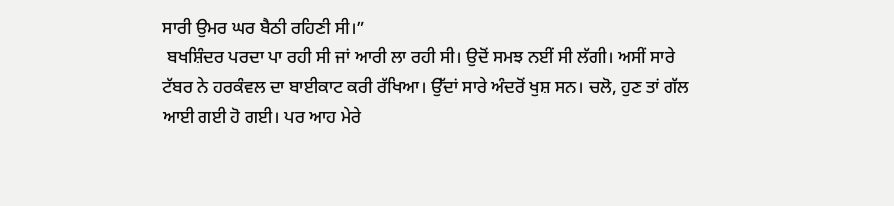ਸਾਰੀ ਉਮਰ ਘਰ ਬੈਠੀ ਰਹਿਣੀ ਸੀ।”
 ਬਖਸ਼ਿੰਦਰ ਪਰਦਾ ਪਾ ਰਹੀ ਸੀ ਜਾਂ ਆਰੀ ਲਾ ਰਹੀ ਸੀ। ਉਦੋਂ ਸਮਝ ਨਈਂ ਸੀ ਲੱਗੀ। ਅਸੀਂ ਸਾਰੇ ਟੱਬਰ ਨੇ ਹਰਕੰਵਲ ਦਾ ਬਾਈਕਾਟ ਕਰੀ ਰੱਖਿਆ। ਉੱਦਾਂ ਸਾਰੇ ਅੰਦਰੋਂ ਖੁਸ਼ ਸਨ। ਚਲੋ, ਹੁਣ ਤਾਂ ਗੱਲ ਆਈ ਗਈ ਹੋ ਗਈ। ਪਰ ਆਹ ਮੇਰੇ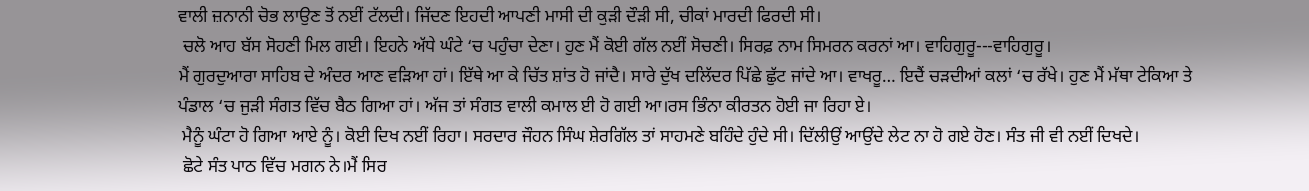ਵਾਲੀ ਜ਼ਨਾਨੀ ਚੋਭ ਲਾਉਣ ਤੋਂ ਨਈਂ ਟੱਲਦੀ। ਜਿੱਦਣ ਇਹਦੀ ਆਪਣੀ ਮਾਸੀ ਦੀ ਕੁੜੀ ਦੌੜੀ ਸੀ, ਚੀਕਾਂ ਮਾਰਦੀ ਫਿਰਦੀ ਸੀ।
 ਚਲੋ ਆਹ ਬੱਸ ਸੋਹਣੀ ਮਿਲ ਗਈ। ਇਹਨੇ ਅੱਧੇ ਘੰਟੇ ‘ਚ ਪਹੁੰਚਾ ਦੇਣਾ। ਹੁਣ ਮੈਂ ਕੋਈ ਗੱਲ ਨਈਂ ਸੋਚਣੀ। ਸਿਰਫ਼ ਨਾਮ ਸਿਮਰਨ ਕਰਨਾਂ ਆ। ਵਾਹਿਗੁਰੂ---ਵਾਹਿਗੁਰੂ।
ਮੈਂ ਗੁਰਦੁਆਰਾ ਸਾਹਿਬ ਦੇ ਅੰਦਰ ਆਣ ਵੜਿਆ ਹਾਂ। ਇੱਥੇ ਆ ਕੇ ਚਿੱਤ ਸ਼ਾਂਤ ਹੋ ਜਾਂਦੈ। ਸਾਰੇ ਦੁੱਖ ਦਲਿੱਦਰ ਪਿੱਛੇ ਛੁੱਟ ਜਾਂਦੇ ਆ। ਵਾਖਰੂ… ਇਦੈਂ ਚੜਦੀਆਂ ਕਲਾਂ ‘ਚ ਰੱਖੇ। ਹੁਣ ਮੈਂ ਮੱਥਾ ਟੇਕਿਆ ਤੇ ਪੰਡਾਲ ‘ਚ ਜੁੜੀ ਸੰਗਤ ਵਿੱਚ ਬੈਠ ਗਿਆ ਹਾਂ। ਅੱਜ ਤਾਂ ਸੰਗਤ ਵਾਲੀ ਕਮਾਲ ਈ ਹੋ ਗਈ ਆ।ਰਸ ਭਿੰਨਾ ਕੀਰਤਨ ਹੋਈ ਜਾ ਰਿਹਾ ਏ।
 ਮੈਨੂੰ ਘੰਟਾ ਹੋ ਗਿਆ ਆਏ ਨੂੰ। ਕੋਈ ਦਿਖ ਨਈਂ ਰਿਹਾ। ਸਰਦਾਰ ਜੌਹਨ ਸਿੰਘ ਸ਼ੇਰਗਿੱਲ ਤਾਂ ਸਾਹਮਣੇ ਬਹਿੰਦੇ ਹੁੰਦੇ ਸੀ। ਦਿੱਲੀਉਂ ਆਉਂਦੇ ਲੇਟ ਨਾ ਹੋ ਗਏ ਹੋਣ। ਸੰਤ ਜੀ ਵੀ ਨਈਂ ਦਿਖਦੇ।
 ਛੋਟੇ ਸੰਤ ਪਾਠ ਵਿੱਚ ਮਗਨ ਨੇ।ਮੈਂ ਸਿਰ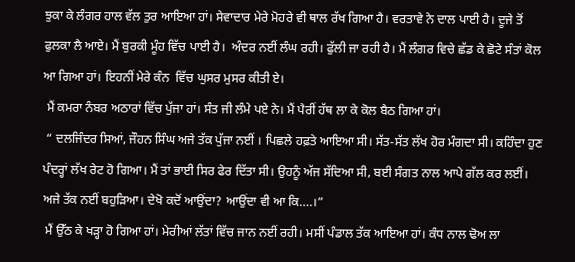ਝੁਕਾ ਕੇ ਲੰਗਰ ਹਾਲ ਵੱਲ ਤੁਰ ਆਇਆ ਹਾਂ। ਸੇਵਾਦਾਰ ਮੇਰੇ ਮੋਹਰੇ ਵੀ ਥਾਲ ਰੱਖ ਗਿਆ ਹੈ। ਵਰਤਾਵੇ ਨੇ ਦਾਲ ਪਾਈ ਹੈ। ਦੂਜੇ ਤੋਂ ਫੁਲਕਾ ਲੈ ਆਏ। ਮੈਂ ਬੁਰਕੀ ਮੂੰਹ ਵਿੱਚ ਪਾਈ ਹੈ।  ਅੰਦਰ ਨਈਂ ਲੰਘ ਰਹੀ। ਫੁੱਲੀ ਜਾ ਰਹੀ ਹੈ। ਮੈਂ ਲੰਗਰ ਵਿਚੇ ਛੱਡ ਕੇ ਛੋਟੇ ਸੰਤਾਂ ਕੋਲ ਆ ਗਿਆ ਹਾਂ। ਇਹਨੀਂ ਮੇਰੇ ਕੰਨ  ਵਿੱਚ ਘੁਸਰ ਮੁਸਰ ਕੀਤੀ ਏ।
 ਮੈਂ ਕਮਰਾ ਨੰਬਰ ਅਠਾਰਾਂ ਵਿੱਚ ਪੁੱਜਾ ਹਾਂ। ਸੰਤ ਜੀ ਲੰਮੇ ਪਏ ਨੇ। ਮੈਂ ਪੈਰੀਂ ਹੱਥ ਲਾ ਕੇ ਕੋਲ ਬੈਠ ਗਿਆ ਹਾਂ।
 “ ਦਲਜਿੰਦਰ ਸਿਆਂ, ਜੌਹਨ ਸਿੰਘ ਅਜੇ ਤੱਕ ਪੁੱਜਾ ਨਈਂ । ਪਿਛਲੇ ਹਫ਼ਤੇ ਆਇਆ ਸੀ। ਸੱਤ-ਸੱਤ ਲੱਖ ਹੋਰ ਮੰਗਦਾ ਸੀ। ਕਹਿੰਦਾ ਹੁਣ ਪੰਦਰ੍ਹਾਂ ਲੱਖ ਰੇਟ ਹੋ ਗਿਆ। ਮੈਂ ਤਾਂ ਭਾਈ ਸਿਰ ਫੇਰ ਦਿੱਤਾ ਸੀ। ਉਹਨੂੰ ਅੱਜ ਸੱਦਿਆ ਸੀ, ਬਈ ਸੰਗਤ ਨਾਲ ਆਪੇ ਗੱਲ ਕਰ ਲਈਂ। ਅਜੇ ਤੱਕ ਨਈਂ ਬਹੁੜਿਆ। ਦੇਖੋ ਕਦੋਂ ਆਉਂਦਾ? ਆਉਂਦਾ ਵੀ ਆ ਕਿ….।”
 ਮੈਂ ਉੱਠ ਕੇ ਖੜ੍ਹਾ ਹੋ ਗਿਆ ਹਾਂ। ਮੇਰੀਆਂ ਲੱਤਾਂ ਵਿੱਚ ਜਾਨ ਨਈਂ ਰਹੀ। ਮਸੀਂ ਪੰਡਾਲ ਤੱਕ ਆਇਆ ਹਾਂ। ਕੰਧ ਨਾਲ ਢੋਅ ਲਾ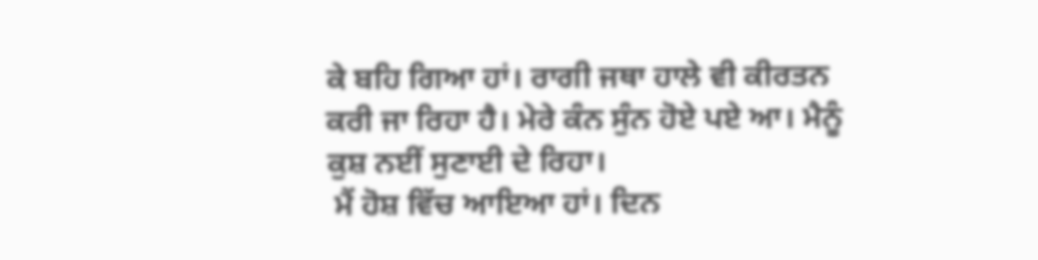ਕੇ ਬਹਿ ਗਿਆ ਹਾਂ। ਰਾਗੀ ਜਥਾ ਹਾਲੇ ਵੀ ਕੀਰਤਨ ਕਰੀ ਜਾ ਰਿਹਾ ਹੈ। ਮੇਰੇ ਕੰਨ ਸੁੰਨ ਹੋਏ ਪਏ ਆ। ਮੈਨੂੰ ਕੁਸ਼ ਨਈਂ ਸੁਣਾਈ ਦੇ ਰਿਹਾ।
 ਮੈਂ ਹੋਸ਼ ਵਿੱਚ ਆਇਆ ਹਾਂ। ਦਿਨ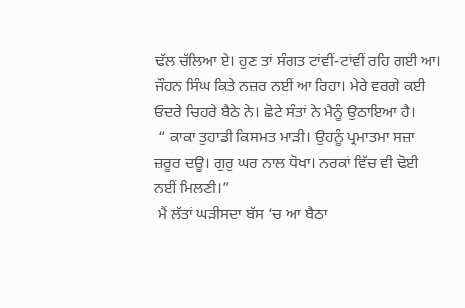ਢੱਲ ਚੱਲਿਆ ਏ। ਹੁਣ ਤਾਂ ਸੰਗਤ ਟਾਂਵੀਂ-ਟਾਂਵੀਂ ਰਹਿ ਗਈ ਆ। ਜੌਹਨ ਸਿੰਘ ਕਿਤੇ ਨਜ਼ਰ ਨਈਂ ਆ ਰਿਹਾ। ਮੇਰੇ ਵਰਗੇ ਕਈ ਓਦਰੇ ਚਿਹਰੇ ਬੈਠੇ ਨੇ। ਛੋਟੇ ਸੰਤਾਂ ਨੇ ਮੈਨੂੰ ਉਠਾਇਆ ਹੈ।
 “ ਕਾਕਾ ਤੁਹਾਡੀ ਕਿਸਮਤ ਮਾੜੀ। ਉਹਨੂੰ ਪ੍ਰਮਾਤਮਾ ਸਜ਼ਾ ਜ਼ਰੂਰ ਦਊ। ਗੁਰੁ ਘਰ ਨਾਲ ਧੋਖਾ। ਨਰਕਾਂ ਵਿੱਚ ਵੀ ਢੋਈ ਨਈਂ ਮਿਲਣੀ।”
 ਮੈਂ ਲੱਤਾਂ ਘੜੀਸਦਾ ਬੱਸ ‘ਚ ਆ ਬੈਠਾ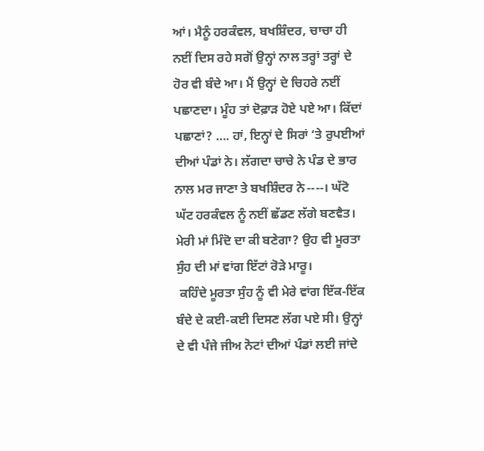ਆਂ। ਮੈਨੂੰ ਹਰਕੰਵਲ, ਬਖਸ਼ਿੰਦਰ, ਚਾਚਾ ਹੀ ਨਈਂ ਦਿਸ ਰਹੇ ਸਗੋਂ ਉਨ੍ਹਾਂ ਨਾਲ ਤਰ੍ਹਾਂ ਤਰ੍ਹਾਂ ਦੇ ਹੋਰ ਵੀ ਬੰਦੇ ਆ। ਮੈਂ ਉਨ੍ਹਾਂ ਦੇ ਚਿਹਰੇ ਨਈਂ ਪਛਾਣਦਾ। ਮੂੰਹ ਤਾਂ ਦੋਫ਼ਾੜ ਹੋਏ ਪਏ ਆ। ਕਿੱਦਾਂ ਪਛਾਣਾਂ? …. ਹਾਂ, ਇਨ੍ਹਾਂ ਦੇ ਸਿਰਾਂ ‘ਤੇ ਰੁਪਈਆਂ ਦੀਆਂ ਪੰਡਾਂ ਨੇ। ਲੱਗਦਾ ਚਾਚੇ ਨੇ ਪੰਡ ਦੇ ਭਾਰ ਨਾਲ ਮਰ ਜਾਣਾ ਤੇ ਬਖਸ਼ਿੰਦਰ ਨੇ----। ਘੱਟੋ ਘੱਟ ਹਰਕੰਵਲ ਨੂੰ ਨਈਂ ਛੱਡਣ ਲੱਗੇ ਬਣਵੈਤ। ਮੇਰੀ ਮਾਂ ਮਿੰਦੋ ਦਾ ਕੀ ਬਣੇਗਾ? ਉਹ ਵੀ ਮੂਰਤਾ ਸੁੰਹ ਦੀ ਮਾਂ ਵਾਂਗ ਇੱਟਾਂ ਰੋੜੇ ਮਾਰੂ।
 ਕਹਿੰਦੇ ਮੂਰਤਾ ਸੁੰਹ ਨੂੰ ਵੀ ਮੇਰੇ ਵਾਂਗ ਇੱਕ-ਇੱਕ ਬੰਦੇ ਦੇ ਕਈ-ਕਈ ਦਿਸਣ ਲੱਗ ਪਏ ਸੀ। ਉਨ੍ਹਾਂ ਦੇ ਵੀ ਪੰਜੇ ਜੀਅ ਨੋਟਾਂ ਦੀਆਂ ਪੰਡਾਂ ਲਈ ਜਾਂਦੇ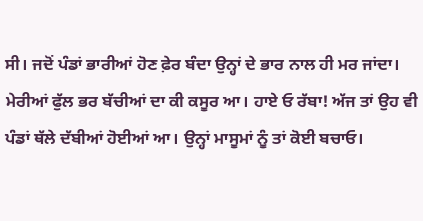ਸੀ। ਜਦੋਂ ਪੰਡਾਂ ਭਾਰੀਆਂ ਹੋਣ ਫ਼ੇਰ ਬੰਦਾ ਉਨ੍ਹਾਂ ਦੇ ਭਾਰ ਨਾਲ ਹੀ ਮਰ ਜਾਂਦਾ। ਮੇਰੀਆਂ ਫੁੱਲ ਭਰ ਬੱਚੀਆਂ ਦਾ ਕੀ ਕਸੂਰ ਆ। ਹਾਏ ਓ ਰੱਬਾ! ਅੱਜ ਤਾਂ ਉਹ ਵੀ ਪੰਡਾਂ ਥੱਲੇ ਦੱਬੀਆਂ ਹੋਈਆਂ ਆ। ਉਨ੍ਹਾਂ ਮਾਸੂਮਾਂ ਨੂੰ ਤਾਂ ਕੋਈ ਬਚਾਓ।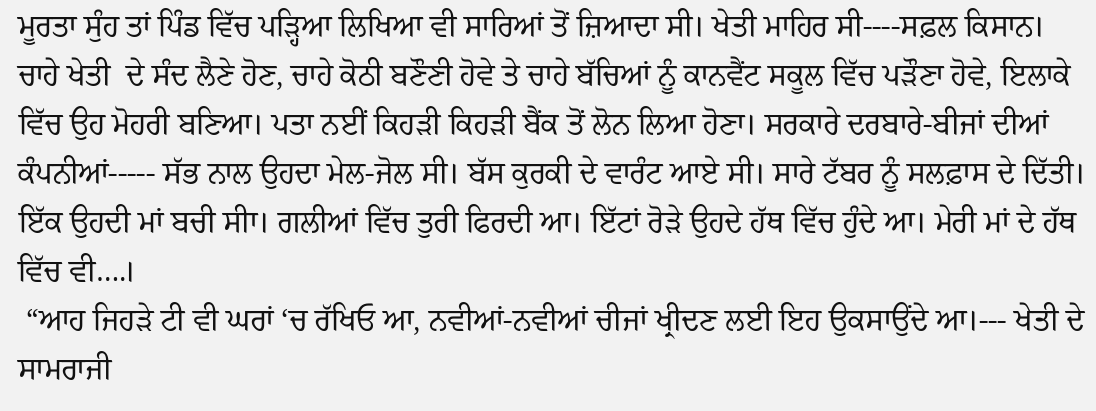ਮੂਰਤਾ ਸੁੰਹ ਤਾਂ ਪਿੰਡ ਵਿੱਚ ਪੜ੍ਹਿਆ ਲਿਖਿਆ ਵੀ ਸਾਰਿਆਂ ਤੋਂ ਜ਼ਿਆਦਾ ਸੀ। ਖੇਤੀ ਮਾਹਿਰ ਸੀ----ਸਫ਼ਲ ਕਿਸਾਨ। ਚਾਹੇ ਖੇਤੀ  ਦੇ ਸੰਦ ਲੈਣੇ ਹੋਣ, ਚਾਹੇ ਕੋਠੀ ਬਣੌਣੀ ਹੋਵੇ ਤੇ ਚਾਹੇ ਬੱਚਿਆਂ ਨੂੰ ਕਾਨਵੈਂਟ ਸਕੂਲ ਵਿੱਚ ਪੜੌਣਾ ਹੋਵੇ, ਇਲਾਕੇ ਵਿੱਚ ਉਹ ਮੋਹਰੀ ਬਣਿਆ। ਪਤਾ ਨਈਂ ਕਿਹੜੀ ਕਿਹੜੀ ਬੈਂਕ ਤੋਂ ਲੋਨ ਲਿਆ ਹੋਣਾ। ਸਰਕਾਰੇ ਦਰਬਾਰੇ-ਬੀਜਾਂ ਦੀਆਂ ਕੰਪਨੀਆਂ----- ਸੱਭ ਨਾਲ ਉਹਦਾ ਮੇਲ-ਜੋਲ ਸੀ। ਬੱਸ ਕੁਰਕੀ ਦੇ ਵਾਰੰਟ ਆਏ ਸੀ। ਸਾਰੇ ਟੱਬਰ ਨੂੰ ਸਲਫ਼ਾਸ ਦੇ ਦਿੱਤੀ। ਇੱਕ ਉਹਦੀ ਮਾਂ ਬਚੀ ਸੀਾ। ਗਲੀਆਂ ਵਿੱਚ ਤੁਰੀ ਫਿਰਦੀ ਆ। ਇੱਟਾਂ ਰੋੜੇ ਉਹਦੇ ਹੱਥ ਵਿੱਚ ਹੁੰਦੇ ਆ। ਮੇਰੀ ਮਾਂ ਦੇ ਹੱਥ ਵਿੱਚ ਵੀ….।
 “ਆਹ ਜਿਹੜੇ ਟੀ ਵੀ ਘਰਾਂ ‘ਚ ਰੱਖਿਓ ਆ, ਨਵੀਆਂ-ਨਵੀਆਂ ਚੀਜਾਂ ਖ੍ਰੀਦਣ ਲਈ ਇਹ ਉਕਸਾਉਂਦੇ ਆ।--- ਖੇਤੀ ਦੇ ਸਾਮਰਾਜੀ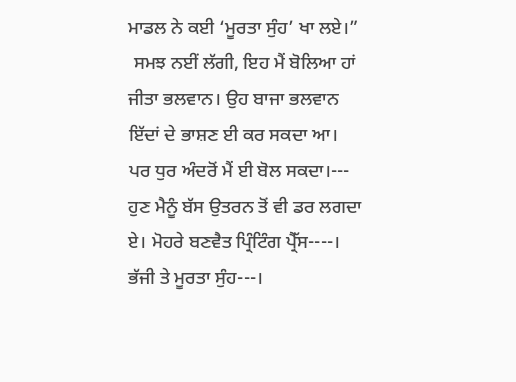ਮਾਡਲ ਨੇ ਕਈ ‘ਮੂਰਤਾ ਸੁੰਹ’ ਖਾ ਲਏ।”
 ਸਮਝ ਨਈਂ ਲੱਗੀ, ਇਹ ਮੈਂ ਬੋਲਿਆ ਹਾਂ ਜੀਤਾ ਭਲਵਾਨ। ਉਹ ਬਾਜਾ ਭਲਵਾਨ ਇੱਦਾਂ ਦੇ ਭਾਸ਼ਣ ਈ ਕਰ ਸਕਦਾ ਆ। ਪਰ ਧੁਰ ਅੰਦਰੋਂ ਮੈਂ ਈ ਬੋਲ ਸਕਦਾ।--- ਹੁਣ ਮੈਨੂੰ ਬੱਸ ਉਤਰਨ ਤੋਂ ਵੀ ਡਰ ਲਗਦਾ ਏ। ਮੋਹਰੇ ਬਣਵੈਤ ਪ੍ਰਿੰਟਿੰਗ ਪ੍ਰੈੱਸ----। ਭੱਜੀ ਤੇ ਮੂਰਤਾ ਸੁੰਹ---।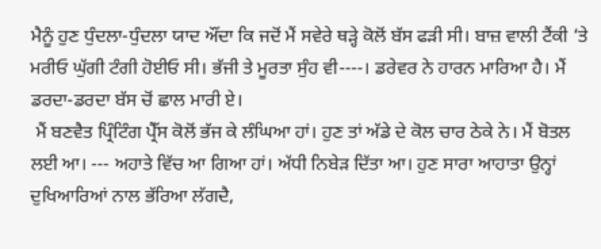ਮੈਨੂੰ ਹੁਣ ਧੁੰਦਲਾ-ਧੁੰਦਲਾ ਯਾਦ ਔਂਦਾ ਕਿ ਜਦੋਂ ਮੈਂ ਸਵੇਰੇ ਥੜ੍ਹੇ ਕੋਲੋਂ ਬੱਸ ਫੜੀ ਸੀ। ਬਾਜ਼ ਵਾਲੀ ਟੈਂਕੀ ‘ਤੇ ਮਰੀਓ ਘੁੱਗੀ ਟੰਗੀ ਹੋਈਓ ਸੀ। ਭੱਜੀ ਤੇ ਮੂਰਤਾ ਸੁੰਹ ਵੀ----। ਡਰੇਵਰ ਨੇ ਹਾਰਨ ਮਾਰਿਆ ਹੈ। ਮੈਂ ਡਰਦਾ-ਡਰਦਾ ਬੱਸ ਚੋਂ ਛਾਲ ਮਾਰੀ ਏ।
 ਮੈਂ ਬਣਵੈਤ ਪ੍ਰਿੰਟਿੰਗ ਪ੍ਰੈੱਸ ਕੋਲੋਂ ਭੱਜ ਕੇ ਲੰਘਿਆ ਹਾਂ। ਹੁਣ ਤਾਂ ਅੱਡੇ ਦੇ ਕੋਲ ਚਾਰ ਠੇਕੇ ਨੇ। ਮੈਂ ਬੋਤਲ ਲਈ ਆ। --- ਅਹਾਤੇ ਵਿੱਚ ਆ ਗਿਆ ਹਾਂ। ਅੱਧੀ ਨਿਬੇੜ ਦਿੱਤਾ ਆ। ਹੁਣ ਸਾਰਾ ਆਹਾਤਾ ਉਨ੍ਹਾਂ ਦੁਖਿਆਰਿਆਂ ਨਾਲ ਭੱਰਿਆ ਲੱਗਦੈ,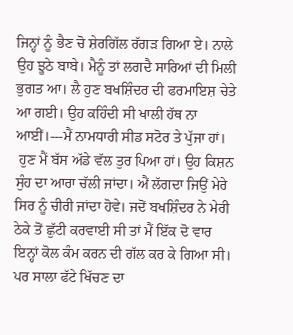ਜਿਨ੍ਹਾਂ ਨੂੰ ਭੈਣ ਚੋ ਸ਼ੇਰਗਿੱਲ ਰੱਗੜ ਗਿਆ ਏ। ਨਾਲੇ ਉਹ ਝੂਠੇ ਬਾਬੇ। ਮੈਨੂੰ ਤਾਂ ਲਗਦੈ ਸਾਰਿਆਂ ਦੀ ਮਿਲੀ ਭੁਗਤ ਆ। ਲੈ ਹੁਣ ਬਖਸ਼ਿੰਦਰ ਦੀ ਫਰਮਾਇਸ਼ ਚੇਤੇ ਆ ਗਈ। ਉਹ ਕਹਿੰਦੀ ਸੀ ਖਾਲੀ ਹੱਥ ਨਾ ਆਈਂ।---ਮੈਂ ਨਾਮਧਾਰੀ ਸੀਡ ਸਟੋਰ ਤੇ ਪੁੱਜਾ ਹਾਂ।
 ਹੁਣ ਮੈਂ ਬੱਸ ਅੱਡੇ ਵੱਲ ਤੁਰ ਪਿਆ ਹਾਂ। ਉਹ ਕਿਸ਼ਨ ਸੁੰਹ ਦਾ ਆਰਾ ਚੱਲੀ ਜਾਂਦਾ। ਐਂ ਲੱਗਦਾ ਜਿਉਂ ਮੇਰੇ ਸਿਰ ਨੂੰ ਚੀਰੀ ਜਾਂਦਾ ਹੋਵੇ। ਜਦੋਂ ਬਖਸ਼ਿੰਦਰ ਨੇ ਮੇਰੀ ਠੇਕੇ ਤੋਂ ਛੁੱਟੀ ਕਰਵਾਈ ਸੀ ਤਾਂ ਮੈਂ ਇੱਕ ਦੋ ਵਾਰ ਇਨ੍ਹਾਂ ਕੋਲ ਕੰਮ ਕਰਨ ਦੀ ਗੱਲ ਕਰ ਕੇ ਗਿਆ ਸੀ। ਪਰ ਸਾਲਾ ਫੱਟੇ ਖਿੱਚਣ ਦਾ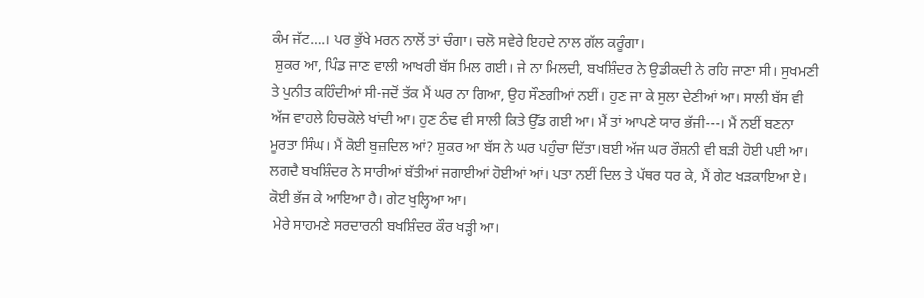ਕੰਮ ਜੱਟ….। ਪਰ ਭੁੱਖੇ ਮਰਨ ਨਾਲੋਂ ਤਾਂ ਚੰਗਾ। ਚਲੋ ਸਵੇਰੇ ਇਹਦੇ ਨਾਲ ਗੱਲ ਕਰੂੰਗਾ।
 ਸ਼ੁਕਰ ਆ, ਪਿੰਡ ਜਾਣ ਵਾਲੀ ਆਖਰੀ ਬੱਸ ਮਿਲ ਗਈ। ਜੇ ਨਾ ਮਿਲਦੀ, ਬਖਸ਼ਿੰਦਰ ਨੇ ਉਡੀਕਦੀ ਨੇ ਰਹਿ ਜਾਣਾ ਸੀ। ਸੁਖਮਣੀ ਤੇ ਪੁਨੀਤ ਕਹਿੰਦੀਆਂ ਸੀ-ਜਦੋਂ ਤੱਕ ਮੈਂ ਘਰ ਨਾ ਗਿਆ, ਉਹ ਸੌਣਗੀਆਂ ਨਈਂ। ਹੁਣ ਜਾ ਕੇ ਸੁਲਾ ਦੇਣੀਆਂ ਆ। ਸਾਲੀ ਬੱਸ ਵੀ ਅੱਜ ਵਾਹਲੇ ਹਿਚਕੋਲੇ ਖਾਂਦੀ ਆ। ਹੁਣ ਠੰਢ ਵੀ ਸਾਲੀ ਕਿਤੇ ਉੱਡ ਗਈ ਆ। ਮੈਂ ਤਾਂ ਆਪਣੇ ਯਾਰ ਭੱਜੀ---। ਮੈਂ ਨਈਂ ਬਣਨਾ ਮੂਰਤਾ ਸਿੰਘ। ਮੈਂ ਕੋਈ ਬੁਜ਼ਦਿਲ ਆਂ? ਸ਼ੁਕਰ ਆ ਬੱਸ ਨੇ ਘਰ ਪਹੁੰਚਾ ਦਿੱਤਾ।ਬਈ ਅੱਜ ਘਰ ਰੌਸ਼ਨੀ ਵੀ ਬੜੀ ਹੋਈ ਪਈ ਆ। ਲਗਦੈ ਬਖਸ਼ਿੰਦਰ ਨੇ ਸਾਰੀਆਂ ਬੱਤੀਆਂ ਜਗਾਈਆਂ ਹੋਈਆਂ ਆਂ। ਪਤਾ ਨਈਂ ਦਿਲ ਤੇ ਪੱਥਰ ਧਰ ਕੇ, ਮੈਂ ਗੇਟ ਖੜਕਾਇਆ ਏ। ਕੋਈ ਭੱਜ ਕੇ ਆਇਆ ਹੈ। ਗੇਟ ਖੁਲ੍ਹਿਆ ਆ।
 ਮੇਰੇ ਸਾਹਮਣੇ ਸਰਦਾਰਨੀ ਬਖਸ਼ਿੰਦਰ ਕੌਰ ਖੜ੍ਹੀ ਆ।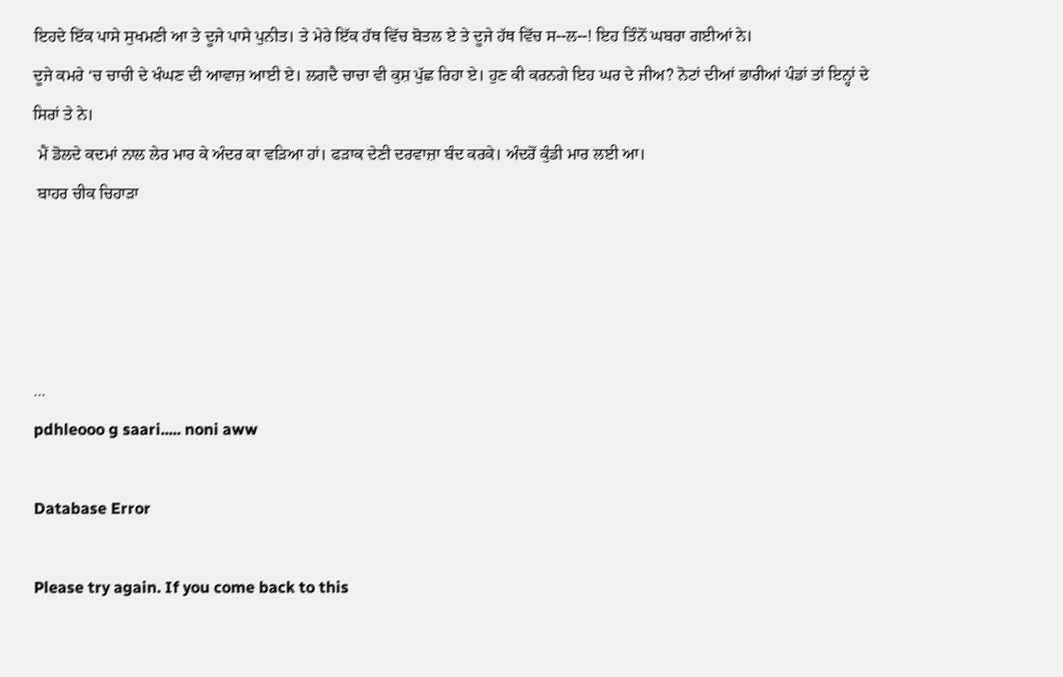ਇਹਦੇ ਇੱਕ ਪਾਸੇ ਸੁਖਮਣੀ ਆ ਤੇ ਦੂਜੇ ਪਾਸੇ ਪੁਨੀਤ। ਤੇ ਮੇਰੇ ਇੱਕ ਹੱਥ ਵਿੱਚ ਬੋਤਲ ਏ ਤੇ ਦੂਜੇ ਹੱਥ ਵਿੱਚ ਸ--ਲ--! ਇਹ ਤਿੰਨੋਂ ਘਬਰਾ ਗਈਆਂ ਨੇ।
ਦੂਜੇ ਕਮਰੇ ‘ਚ ਚਾਚੀ ਦੇ ਖੰਘਣ ਦੀ ਆਵਾਜ਼ ਆਈ ਏ। ਲਗਦੈ ਚਾਚਾ ਵੀ ਕੁਸ਼ ਪੁੱਛ ਰਿਹਾ ਏ। ਹੁਣ ਕੀ ਕਰਨਗੇ ਇਹ ਘਰ ਦੇ ਜੀਅ? ਨੋਟਾਂ ਦੀਆਂ ਭਾਰੀਆਂ ਪੰਡਾਂ ਤਾਂ ਇਨ੍ਹਾਂ ਦੇ ਸਿਰਾਂ ਤੇ ਨੇ।
 ਮੈਂ ਡੋਲਦੇ ਕਦਮਾਂ ਨਾਲ ਲੇਰ ਮਾਰ ਕੇ ਅੰਦਰ ਕਾ ਵੜਿਆ ਹਾਂ। ਫੜਾਕ ਦੇਣੀ ਦਰਵਾਜ਼ਾ ਬੰਦ ਕਰਕੇ। ਅੰਦਰੋਂ ਕੁੰਡੀ ਮਾਰ ਲਈ ਆ।
 ਬਾਹਰ ਚੀਕ ਚਿਹਾੜਾ




...
pdhleooo g saari..... noni aww

Database Error

Please try again. If you come back to this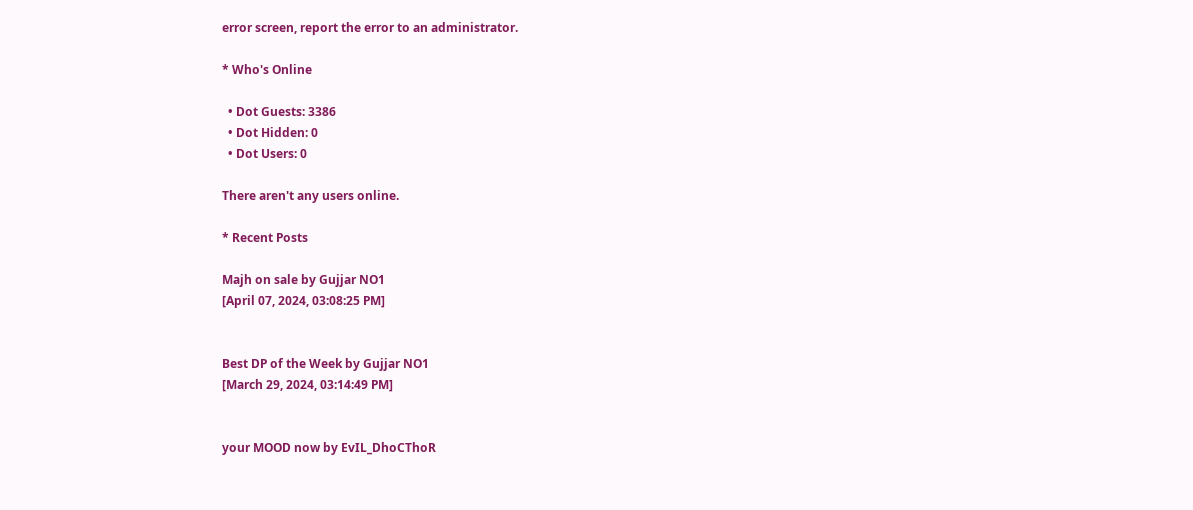error screen, report the error to an administrator.

* Who's Online

  • Dot Guests: 3386
  • Dot Hidden: 0
  • Dot Users: 0

There aren't any users online.

* Recent Posts

Majh on sale by Gujjar NO1
[April 07, 2024, 03:08:25 PM]


Best DP of the Week by Gujjar NO1
[March 29, 2024, 03:14:49 PM]


your MOOD now by EvIL_DhoCThoR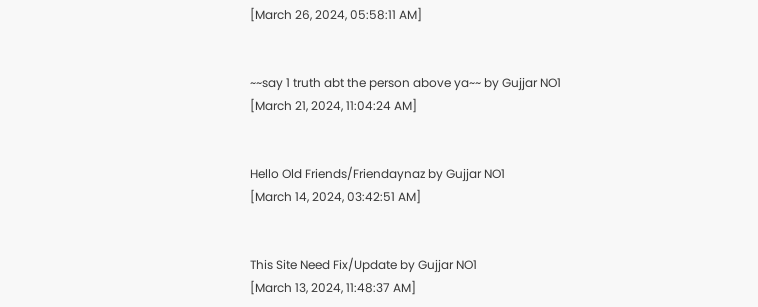[March 26, 2024, 05:58:11 AM]


~~say 1 truth abt the person above ya~~ by Gujjar NO1
[March 21, 2024, 11:04:24 AM]


Hello Old Friends/Friendaynaz by Gujjar NO1
[March 14, 2024, 03:42:51 AM]


This Site Need Fix/Update by Gujjar NO1
[March 13, 2024, 11:48:37 AM]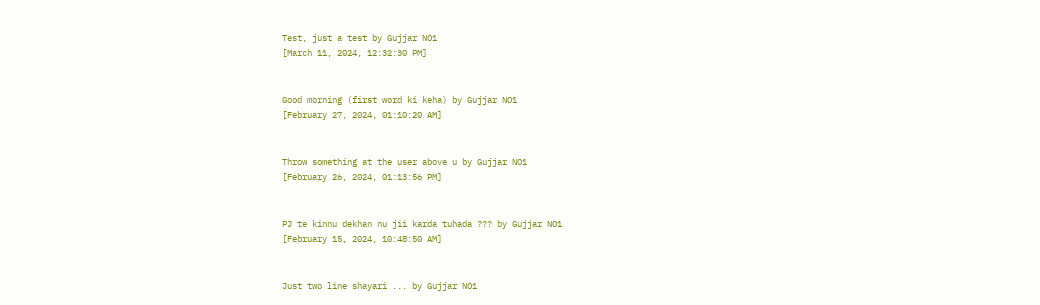Test, just a test by Gujjar NO1
[March 11, 2024, 12:32:30 PM]


Good morning (first word ki keha) by Gujjar NO1
[February 27, 2024, 01:10:20 AM]


Throw something at the user above u by Gujjar NO1
[February 26, 2024, 01:13:56 PM]


PJ te kinnu dekhan nu jii karda tuhada ??? by Gujjar NO1
[February 15, 2024, 10:48:50 AM]


Just two line shayari ... by Gujjar NO1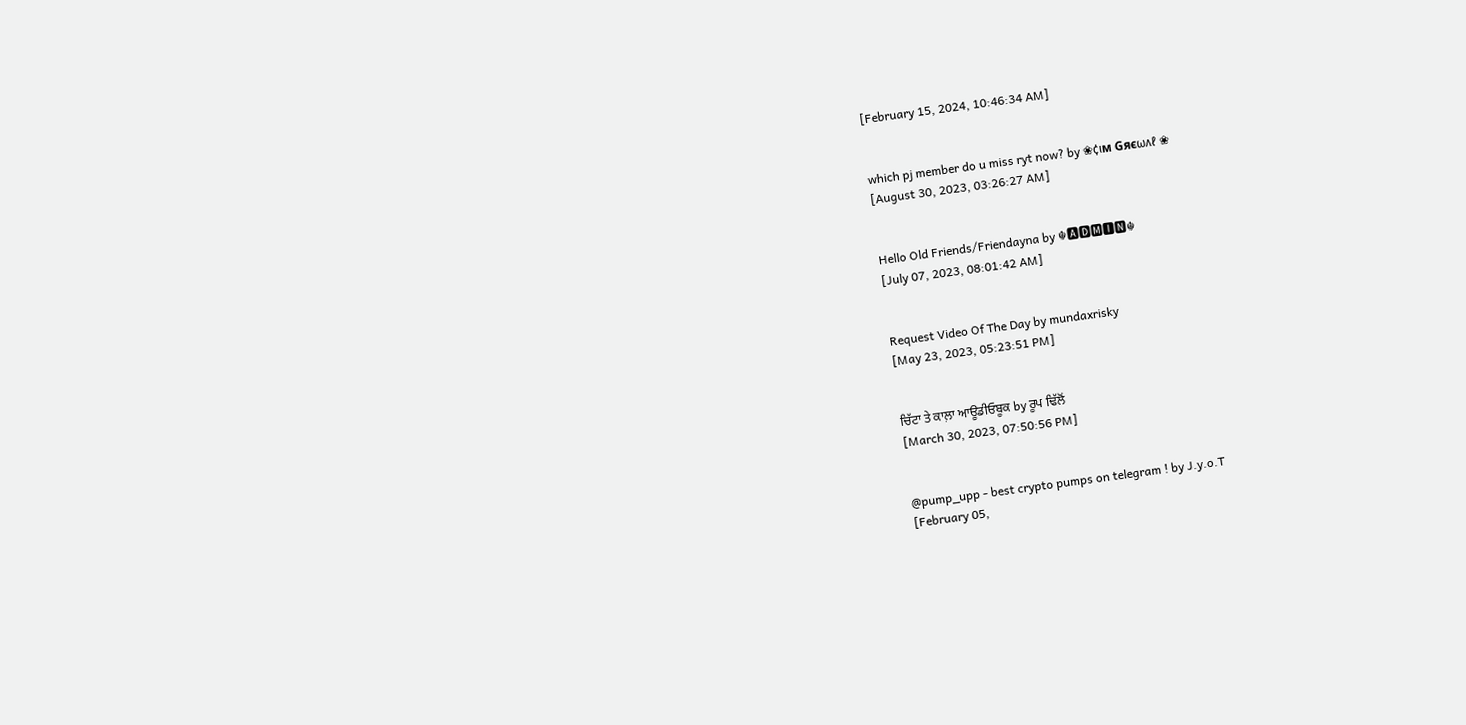[February 15, 2024, 10:46:34 AM]


which pj member do u miss ryt now? by ❀¢ιм Gяєωʌℓ ❀
[August 30, 2023, 03:26:27 AM]


Hello Old Friends/Friendayna by ☬🅰🅳🅼🅸🅽☬
[July 07, 2023, 08:01:42 AM]


Request Video Of The Day by mundaxrisky
[May 23, 2023, 05:23:51 PM]


ਚਿੱਟਾ ਤੇ ਕਾਲ਼ਾ ਆਊਡੀਓਬੂਕ by ਰੂਪ ਢਿੱਲੋਂ
[March 30, 2023, 07:50:56 PM]


@pump_upp - best crypto pumps on telegram ! by J.y.o.T
[February 05,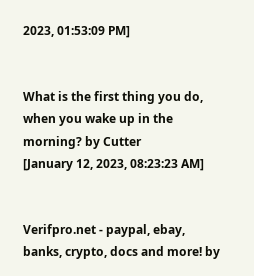2023, 01:53:09 PM]


What is the first thing you do, when you wake up in the morning? by Cutter
[January 12, 2023, 08:23:23 AM]


Verifpro.net - paypal, ebay, banks, crypto, docs and more! by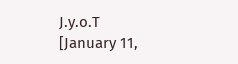J.y.o.T
[January 11,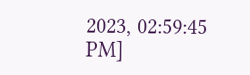2023, 02:59:45 PM]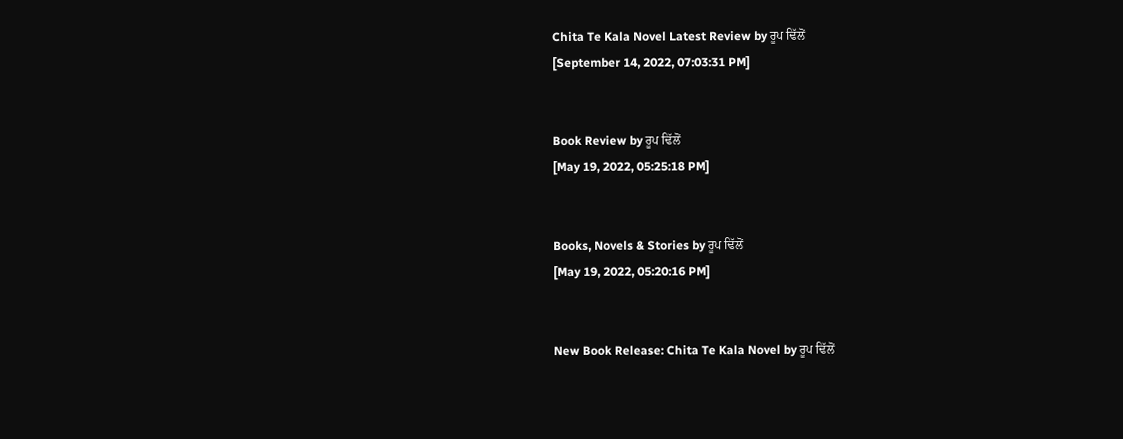Chita Te Kala Novel Latest Review by ਰੂਪ ਢਿੱਲੋਂ
[September 14, 2022, 07:03:31 PM]


Book Review by ਰੂਪ ਢਿੱਲੋਂ
[May 19, 2022, 05:25:18 PM]


Books, Novels & Stories by ਰੂਪ ਢਿੱਲੋਂ
[May 19, 2022, 05:20:16 PM]


New Book Release: Chita Te Kala Novel by ਰੂਪ ਢਿੱਲੋਂ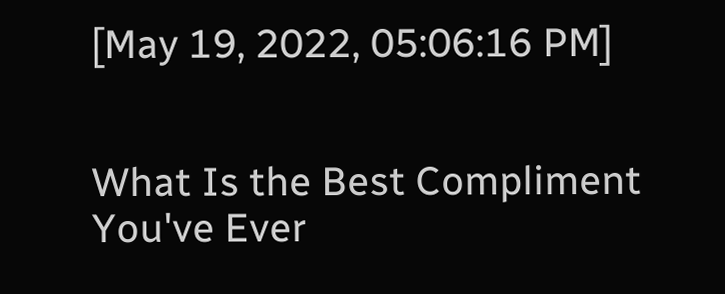[May 19, 2022, 05:06:16 PM]


What Is the Best Compliment You've Ever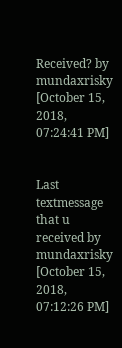Received? by mundaxrisky
[October 15, 2018, 07:24:41 PM]


Last textmessage that u received by mundaxrisky
[October 15, 2018, 07:12:26 PM]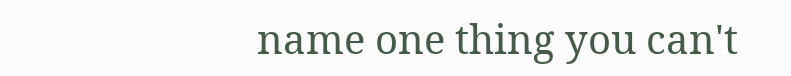name one thing you can't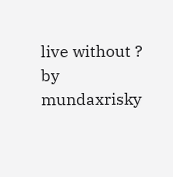live without ? by mundaxrisky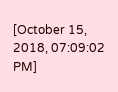[October 15, 2018, 07:09:02 PM]